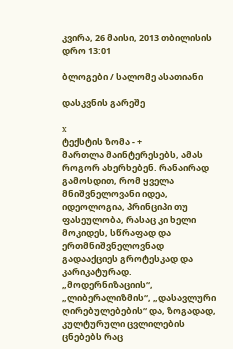კვირა, 26 მაისი, 2013 თბილისის დრო 13:01

ბლოგები / სალომე ასათიანი

დასკვნის გარეშე

x
ტექსტის ზომა - +
მართლა მაინტერესებს, ამას როგორ ახერხებენ. რანაირად გამოსდით, რომ ყველა მნიშვნელოვანი იდეა, იდეოლოგია, პრინციპი თუ ფასეულობა, რასაც კი ხელი მოკიდეს, სწრაფად და ერთმნიშვნელოვნად გადააქციეს გროტესკად და კარიკატურად. „მოდერნიზაციის“, „ლიბერალიზმის“, „დასავლური ღირებულებების“ და, ზოგადად, კულტურული ცვლილების ცნებებს რაც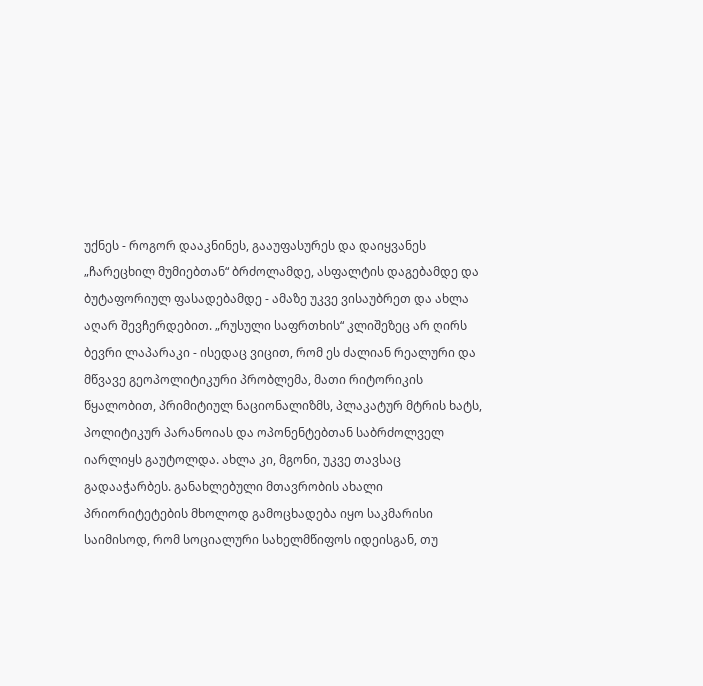უქნეს - როგორ დააკნინეს, გააუფასურეს და დაიყვანეს „ჩარეცხილ მუმიებთან“ ბრძოლამდე, ასფალტის დაგებამდე და ბუტაფორიულ ფასადებამდე - ამაზე უკვე ვისაუბრეთ და ახლა აღარ შევჩერდებით. „რუსული საფრთხის“ კლიშეზეც არ ღირს ბევრი ლაპარაკი - ისედაც ვიცით, რომ ეს ძალიან რეალური და მწვავე გეოპოლიტიკური პრობლემა, მათი რიტორიკის წყალობით, პრიმიტიულ ნაციონალიზმს, პლაკატურ მტრის ხატს, პოლიტიკურ პარანოიას და ოპონენტებთან საბრძოლველ იარლიყს გაუტოლდა. ახლა კი, მგონი, უკვე თავსაც გადააჭარბეს. განახლებული მთავრობის ახალი პრიორიტეტების მხოლოდ გამოცხადება იყო საკმარისი საიმისოდ, რომ სოციალური სახელმწიფოს იდეისგან, თუ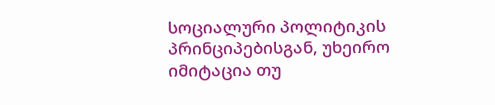სოციალური პოლიტიკის პრინციპებისგან, უხეირო იმიტაცია თუ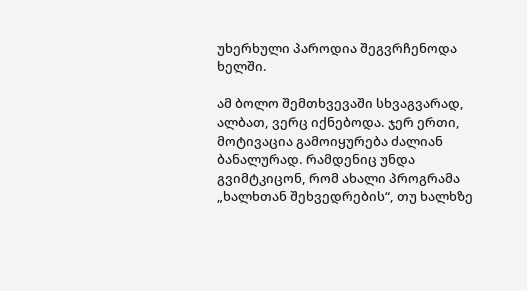უხერხული პაროდია შეგვრჩენოდა ხელში.

ამ ბოლო შემთხვევაში სხვაგვარად, ალბათ, ვერც იქნებოდა. ჯერ ერთი, მოტივაცია გამოიყურება ძალიან ბანალურად. რამდენიც უნდა გვიმტკიცონ, რომ ახალი პროგრამა „ხალხთან შეხვედრების“, თუ ხალხზე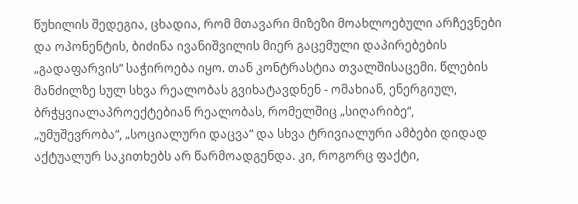წუხილის შედეგია, ცხადია, რომ მთავარი მიზეზი მოახლოებული არჩევნები და ოპონენტის, ბიძინა ივანიშვილის მიერ გაცემული დაპირებების „გადაფარვის“ საჭიროება იყო. თან კონტრასტია თვალშისაცემი. წლების მანძილზე სულ სხვა რეალობას გვიხატავდნენ - ომახიან, ენერგიულ, ბრჭყვიალაპროექტებიან რეალობას, რომელშიც „სიღარიბე“, „უმუშევრობა“, „სოციალური დაცვა“ და სხვა ტრივიალური ამბები დიდად აქტუალურ საკითხებს არ წარმოადგენდა. კი, როგორც ფაქტი,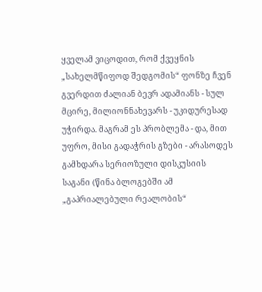ყველამ ვიცოდით, რომ ქვეყნის „სახელმწიფოდ შედგომის“ ფონზე ჩვენ გვერდით ძალიან ბევრ ადამიანს - სულ მცირე, მილიონნახევარს - უკიდურესად უჭირდა. მაგრამ ეს პრობლემა - და, მით უფრო, მისი გადაჭრის გზები - არასოდეს გამხდარა სერიოზული დისკუსიის საგანი (წინა ბლოგებში ამ „გაპრიალებული რეალობის“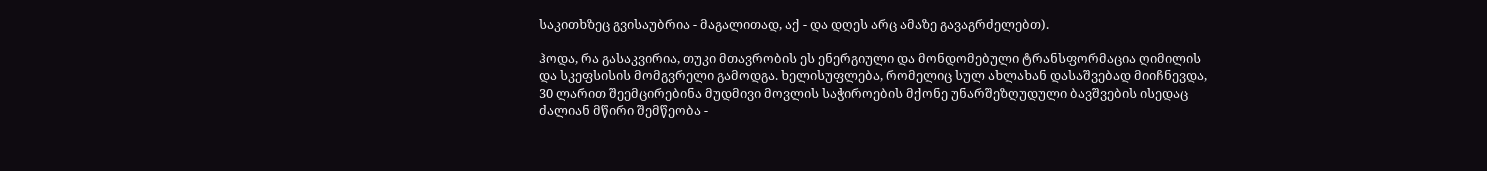საკითხზეც გვისაუბრია - მაგალითად, აქ - და დღეს არც ამაზე გავაგრძელებთ).

ჰოდა, რა გასაკვირია, თუკი მთავრობის ეს ენერგიული და მონდომებული ტრანსფორმაცია ღიმილის და სკეფსისის მომგვრელი გამოდგა. ხელისუფლება, რომელიც სულ ახლახან დასაშვებად მიიჩნევდა, 30 ლარით შეემცირებინა მუდმივი მოვლის საჭიროების მქონე უნარშეზღუდული ბავშვების ისედაც ძალიან მწირი შემწეობა -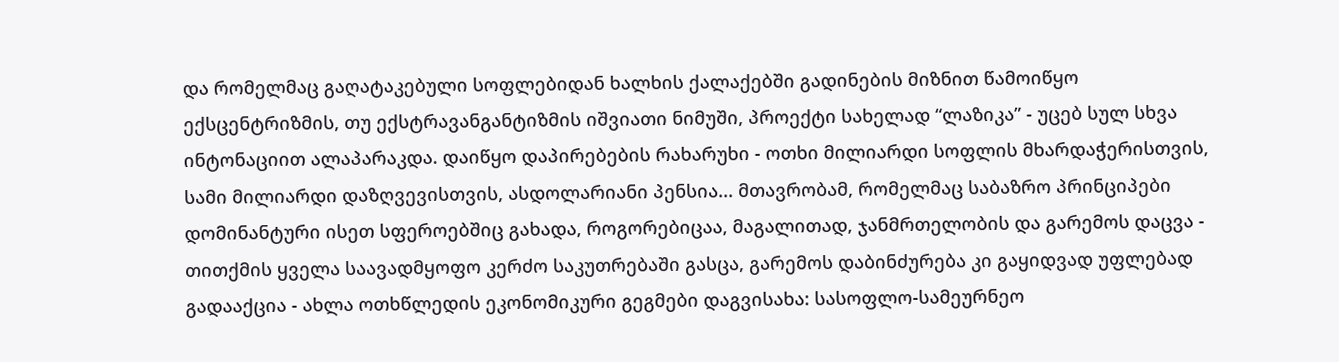და რომელმაც გაღატაკებული სოფლებიდან ხალხის ქალაქებში გადინების მიზნით წამოიწყო ექსცენტრიზმის, თუ ექსტრავანგანტიზმის იშვიათი ნიმუში, პროექტი სახელად “ლაზიკა” - უცებ სულ სხვა ინტონაციით ალაპარაკდა. დაიწყო დაპირებების რახარუხი - ოთხი მილიარდი სოფლის მხარდაჭერისთვის, სამი მილიარდი დაზღვევისთვის, ასდოლარიანი პენსია... მთავრობამ, რომელმაც საბაზრო პრინციპები დომინანტური ისეთ სფეროებშიც გახადა, როგორებიცაა, მაგალითად, ჯანმრთელობის და გარემოს დაცვა - თითქმის ყველა საავადმყოფო კერძო საკუთრებაში გასცა, გარემოს დაბინძურება კი გაყიდვად უფლებად გადააქცია - ახლა ოთხწლედის ეკონომიკური გეგმები დაგვისახა: სასოფლო-სამეურნეო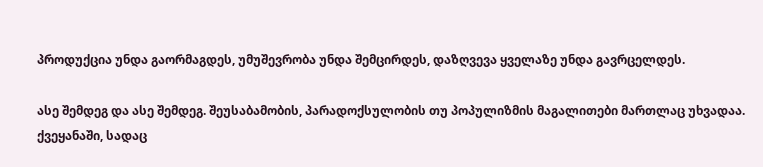პროდუქცია უნდა გაორმაგდეს, უმუშევრობა უნდა შემცირდეს, დაზღვევა ყველაზე უნდა გავრცელდეს.

ასე შემდეგ და ასე შემდეგ. შეუსაბამობის, პარადოქსულობის თუ პოპულიზმის მაგალითები მართლაც უხვადაა. ქვეყანაში, სადაც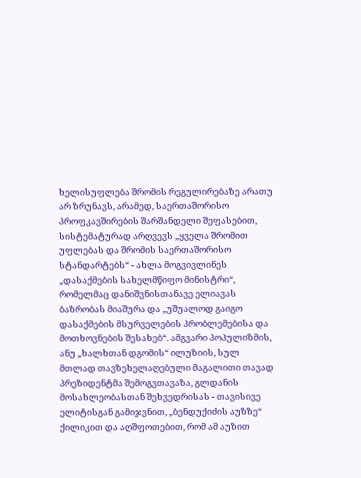ხელისუფლება შრომის რეგულირებაზე არათუ არ ზრუნავს, არამედ, საერთაშორისო პროფკავშირების შარშანდელი შეფასებით, სისტემატურად არღვევს „ყველა შრომით უფლებას და შრომის საერთაშორისო სტანდარტებს“ - ახლა მოგვივლინეს „დასაქმების სახელმწიფო მინისტრი“, რომელმაც დანიშვნისთანავე ელიავას ბაზრობას მიაშურა და „უშუალოდ გაიგო დასაქმების მსურველების პრობლემებისა და მოთხოვნების შესახებ“. ამგვარი პოპულიზმის, ანუ „ხალხთან დგომის“ ილუზიის, სულ მთლად თავზეხელაღებული მაგალითი თავად პრეზიდენტმა შემოგვთავაზა, გლდანის მოსახლეობასთან შეხვედრისას - თავისივე ელიტისგან გამიჯვნით, „ბენდუქიძის აუზზე“ ქილიკით და აღშფოთებით, რომ ამ აუზით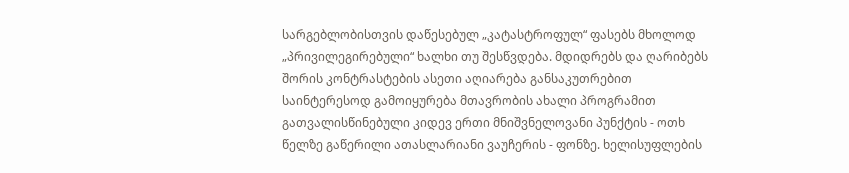სარგებლობისთვის დაწესებულ „კატასტროფულ“ ფასებს მხოლოდ „პრივილეგირებული“ ხალხი თუ შესწვდება. მდიდრებს და ღარიბებს შორის კონტრასტების ასეთი აღიარება განსაკუთრებით საინტერესოდ გამოიყურება მთავრობის ახალი პროგრამით გათვალისწინებული კიდევ ერთი მნიშვნელოვანი პუნქტის - ოთხ წელზე გაწერილი ათასლარიანი ვაუჩერის - ფონზე. ხელისუფლების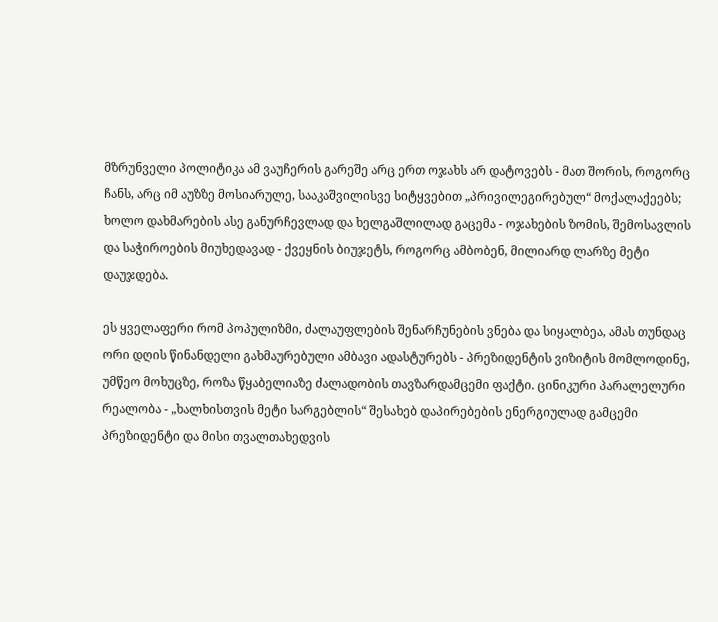მზრუნველი პოლიტიკა ამ ვაუჩერის გარეშე არც ერთ ოჯახს არ დატოვებს - მათ შორის, როგორც ჩანს, არც იმ აუზზე მოსიარულე, სააკაშვილისვე სიტყვებით „პრივილეგირებულ“ მოქალაქეებს; ხოლო დახმარების ასე განურჩევლად და ხელგაშლილად გაცემა - ოჯახების ზომის, შემოსავლის და საჭიროების მიუხედავად - ქვეყნის ბიუჯეტს, როგორც ამბობენ, მილიარდ ლარზე მეტი დაუჯდება.

ეს ყველაფერი რომ პოპულიზმი, ძალაუფლების შენარჩუნების ვნება და სიყალბეა, ამას თუნდაც ორი დღის წინანდელი გახმაურებული ამბავი ადასტურებს - პრეზიდენტის ვიზიტის მომლოდინე, უმწეო მოხუცზე, როზა წყაბელიაზე ძალადობის თავზარდამცემი ფაქტი. ცინიკური პარალელური რეალობა - „ხალხისთვის მეტი სარგებლის“ შესახებ დაპირებების ენერგიულად გამცემი პრეზიდენტი და მისი თვალთახედვის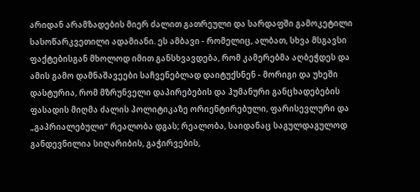არიდან არამზადების მიერ ძალით გათრეული და სარდაფში გამოკეტილი სასოწარკვეთილი ადამიანი. ეს ამბავი - რომელიც, ალბათ, სხვა მსგავსი ფაქტებისგან მხოლოდ იმით განსხვავდება, რომ კამერებმა აღბეჭდეს და ამის გამო დამნაშავეები საჩვენებლად დაიტუქსნენ - მორიგი და უხეში დასტურია, რომ მზრუნველი დაპირებების და ჰუმანური განცხადებების ფასადის მიღმა ძალის პოლიტიკაზე ორიენტირებული, ფარისევლური და „გაპრიალებული“ რეალობა დგას; რეალობა, საიდანაც საგულდაგულოდ განდევნილია სიღარიბის, გაჭირვების,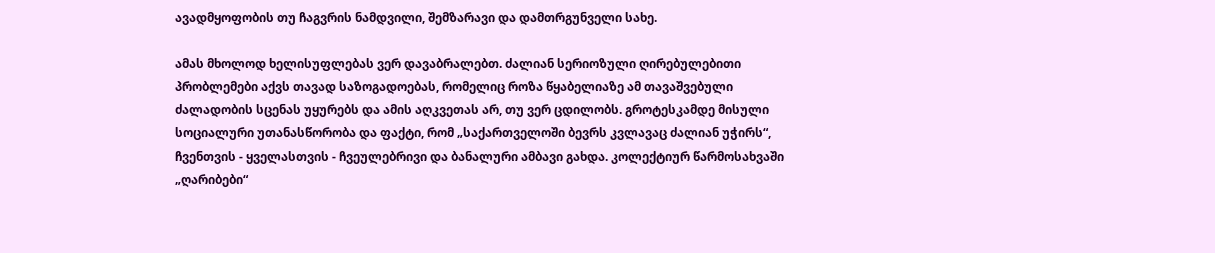ავადმყოფობის თუ ჩაგვრის ნამდვილი, შემზარავი და დამთრგუნველი სახე.

ამას მხოლოდ ხელისუფლებას ვერ დავაბრალებთ. ძალიან სერიოზული ღირებულებითი პრობლემები აქვს თავად საზოგადოებას, რომელიც როზა წყაბელიაზე ამ თავაშვებული ძალადობის სცენას უყურებს და ამის აღკვეთას არ, თუ ვერ ცდილობს. გროტესკამდე მისული სოციალური უთანასწორობა და ფაქტი, რომ „საქართველოში ბევრს კვლავაც ძალიან უჭირს“, ჩვენთვის - ყველასთვის - ჩვეულებრივი და ბანალური ამბავი გახდა. კოლექტიურ წარმოსახვაში „ღარიბები“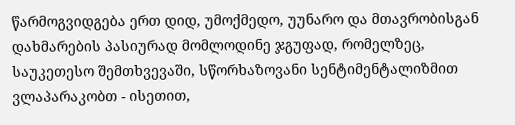წარმოგვიდგება ერთ დიდ, უმოქმედო, უუნარო და მთავრობისგან დახმარების პასიურად მომლოდინე ჯგუფად, რომელზეც, საუკეთესო შემთხვევაში, სწორხაზოვანი სენტიმენტალიზმით ვლაპარაკობთ - ისეთით,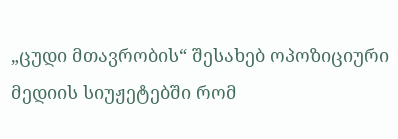„ცუდი მთავრობის“ შესახებ ოპოზიციური მედიის სიუჟეტებში რომ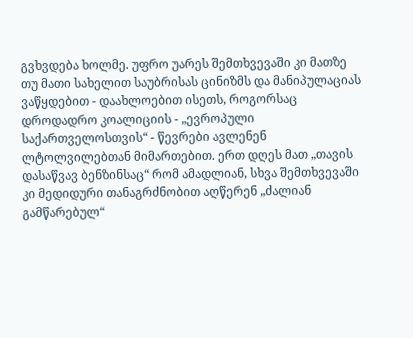გვხვდება ხოლმე. უფრო უარეს შემთხვევაში კი მათზე თუ მათი სახელით საუბრისას ცინიზმს და მანიპულაციას ვაწყდებით - დაახლოებით ისეთს, როგორსაც დროდადრო კოალიციის - „ევროპული საქართველოსთვის“ - წევრები ავლენენ ლტოლვილებთან მიმართებით. ერთ დღეს მათ „თავის დასაწვავ ბენზინსაც“ რომ ამადლიან, სხვა შემთხვევაში კი მედიდური თანაგრძნობით აღწერენ „ძალიან გამწარებულ“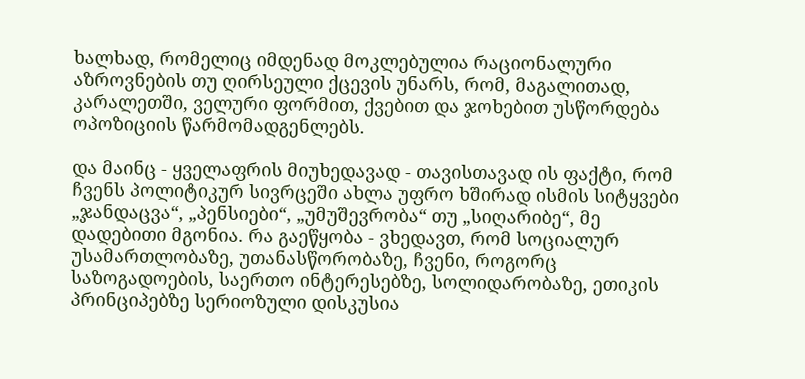ხალხად, რომელიც იმდენად მოკლებულია რაციონალური აზროვნების თუ ღირსეული ქცევის უნარს, რომ, მაგალითად, კარალეთში, ველური ფორმით, ქვებით და ჯოხებით უსწორდება ოპოზიციის წარმომადგენლებს.

და მაინც - ყველაფრის მიუხედავად - თავისთავად ის ფაქტი, რომ ჩვენს პოლიტიკურ სივრცეში ახლა უფრო ხშირად ისმის სიტყვები „ჯანდაცვა“, „პენსიები“, „უმუშევრობა“ თუ „სიღარიბე“, მე დადებითი მგონია. რა გაეწყობა - ვხედავთ, რომ სოციალურ უსამართლობაზე, უთანასწორობაზე, ჩვენი, როგორც საზოგადოების, საერთო ინტერესებზე, სოლიდარობაზე, ეთიკის პრინციპებზე სერიოზული დისკუსია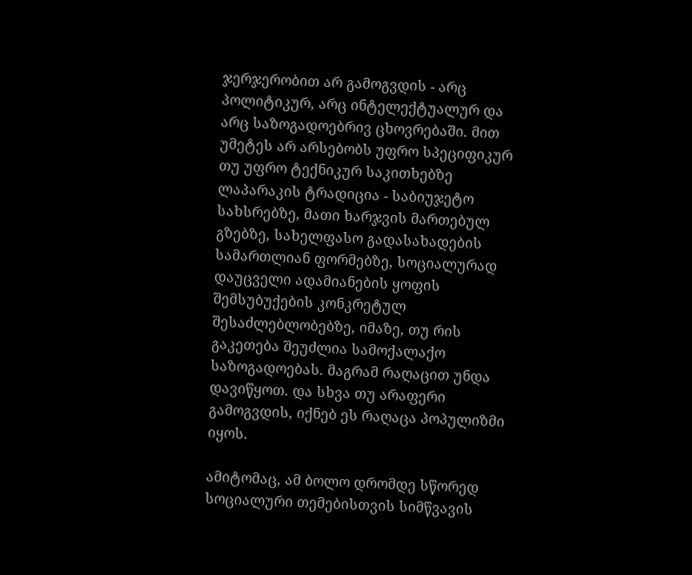ჯერჯერობით არ გამოგვდის - არც პოლიტიკურ, არც ინტელექტუალურ და არც საზოგადოებრივ ცხოვრებაში. მით უმეტეს არ არსებობს უფრო სპეციფიკურ თუ უფრო ტექნიკურ საკითხებზე ლაპარაკის ტრადიცია - საბიუჯეტო სახსრებზე, მათი ხარჯვის მართებულ გზებზე, სახელფასო გადასახადების სამართლიან ფორმებზე, სოციალურად დაუცველი ადამიანების ყოფის შემსუბუქების კონკრეტულ შესაძლებლობებზე, იმაზე, თუ რის გაკეთება შეუძლია სამოქალაქო საზოგადოებას. მაგრამ რაღაცით უნდა დავიწყოთ. და სხვა თუ არაფერი გამოგვდის, იქნებ ეს რაღაცა პოპულიზმი იყოს.

ამიტომაც, ამ ბოლო დრომდე სწორედ სოციალური თემებისთვის სიმწვავის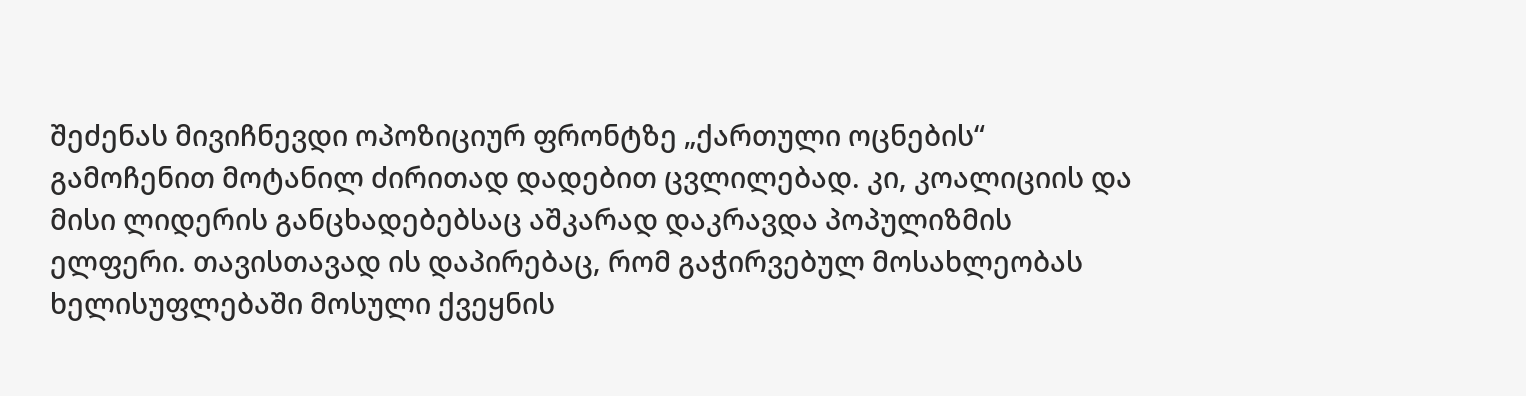შეძენას მივიჩნევდი ოპოზიციურ ფრონტზე „ქართული ოცნების“ გამოჩენით მოტანილ ძირითად დადებით ცვლილებად. კი, კოალიციის და მისი ლიდერის განცხადებებსაც აშკარად დაკრავდა პოპულიზმის ელფერი. თავისთავად ის დაპირებაც, რომ გაჭირვებულ მოსახლეობას ხელისუფლებაში მოსული ქვეყნის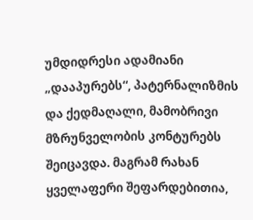უმდიდრესი ადამიანი „დააპურებს“, პატერნალიზმის და ქედმაღალი, მამობრივი მზრუნველობის კონტურებს შეიცავდა. მაგრამ რახან ყველაფერი შეფარდებითია,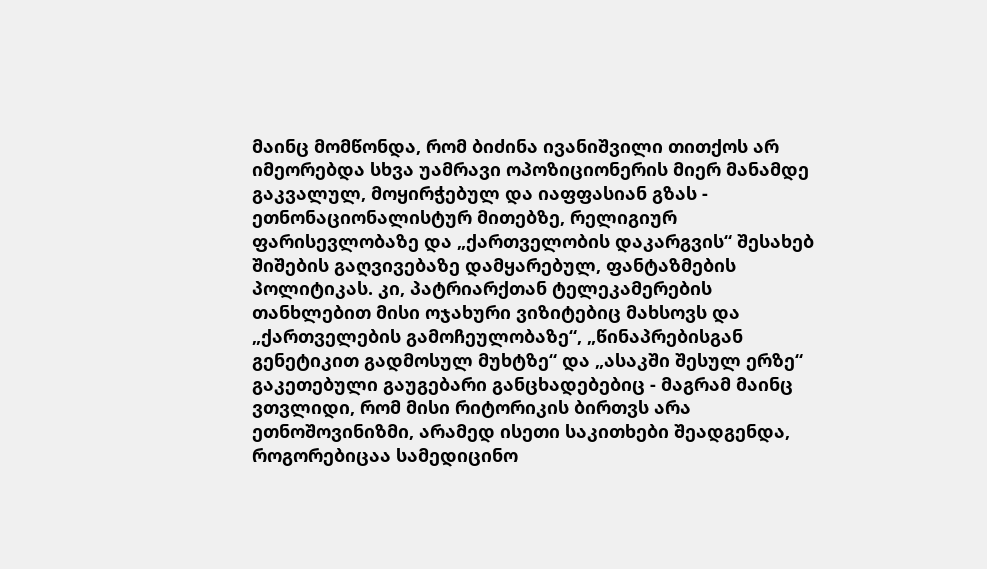მაინც მომწონდა, რომ ბიძინა ივანიშვილი თითქოს არ იმეორებდა სხვა უამრავი ოპოზიციონერის მიერ მანამდე გაკვალულ, მოყირჭებულ და იაფფასიან გზას - ეთნონაციონალისტურ მითებზე, რელიგიურ ფარისევლობაზე და „ქართველობის დაკარგვის“ შესახებ შიშების გაღვივებაზე დამყარებულ, ფანტაზმების პოლიტიკას. კი, პატრიარქთან ტელეკამერების თანხლებით მისი ოჯახური ვიზიტებიც მახსოვს და „ქართველების გამოჩეულობაზე“, „წინაპრებისგან გენეტიკით გადმოსულ მუხტზე“ და „ასაკში შესულ ერზე“ გაკეთებული გაუგებარი განცხადებებიც - მაგრამ მაინც ვთვლიდი, რომ მისი რიტორიკის ბირთვს არა ეთნოშოვინიზმი, არამედ ისეთი საკითხები შეადგენდა, როგორებიცაა სამედიცინო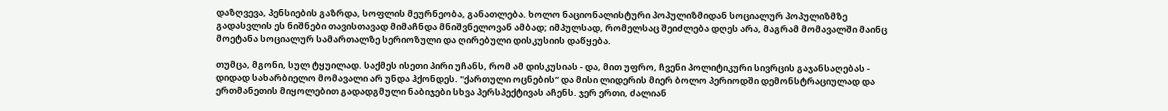დაზღვევა, პენსიების გაზრდა, სოფლის მეურნეობა, განათლება. ხოლო ნაციონალისტური პოპულიზმიდან სოციალურ პოპულიზმზე გადასვლის ეს ნიშნები თავისთავად მიმაჩნდა მნიშვნელოვან ამბად; იმპულსად, რომელსაც შეიძლება დღეს არა, მაგრამ მომავალში მაინც მოეტანა სოციალურ სამართალზე სერიოზული და ღირებული დისკუსიის დაწყება.

თუმცა, მგონი, სულ ტყუილად. საქმეს ისეთი პირი უჩანს, რომ ამ დისკუსიას - და, მით უფრო, ჩვენი პოლიტიკური სივრცის გაჯანსაღებას - დიდად სახარბიელო მომავალი არ უნდა ჰქონდეს. "ქართული ოცნების“ და მისი ლიდერის მიერ ბოლო პერიოდში დემონსტრაციულად და ერთმანეთის მიყოლებით გადადგმული ნაბიჯები სხვა პერსპექტივას აჩენს. ჯერ ერთი, ძალიან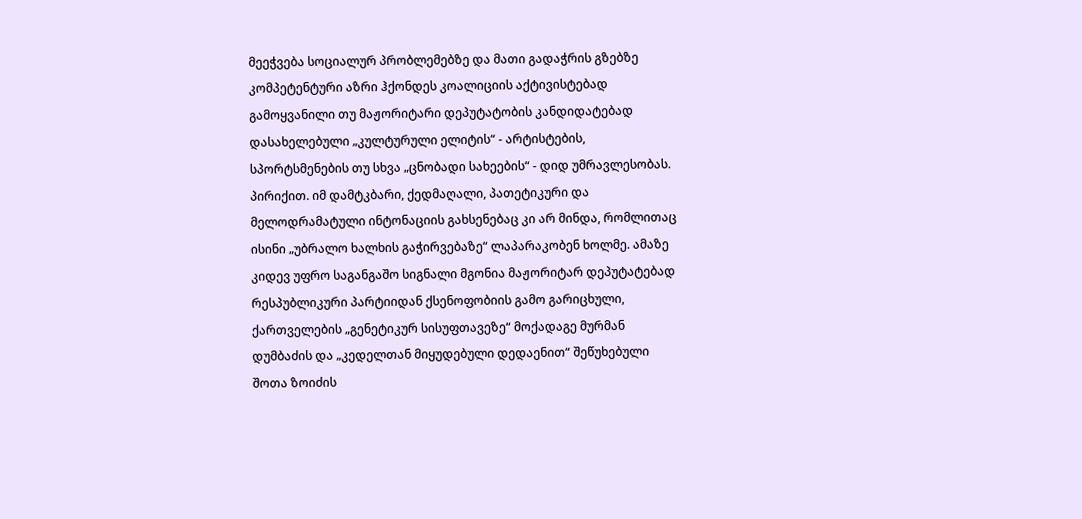მეეჭვება სოციალურ პრობლემებზე და მათი გადაჭრის გზებზე კომპეტენტური აზრი ჰქონდეს კოალიციის აქტივისტებად გამოყვანილი თუ მაჟორიტარი დეპუტატობის კანდიდატებად დასახელებული „კულტურული ელიტის“ - არტისტების, სპორტსმენების თუ სხვა „ცნობადი სახეების“ - დიდ უმრავლესობას. პირიქით. იმ დამტკბარი, ქედმაღალი, პათეტიკური და მელოდრამატული ინტონაციის გახსენებაც კი არ მინდა, რომლითაც ისინი „უბრალო ხალხის გაჭირვებაზე“ ლაპარაკობენ ხოლმე. ამაზე კიდევ უფრო საგანგაშო სიგნალი მგონია მაჟორიტარ დეპუტატებად რესპუბლიკური პარტიიდან ქსენოფობიის გამო გარიცხული, ქართველების „გენეტიკურ სისუფთავეზე“ მოქადაგე მურმან დუმბაძის და „კედელთან მიყუდებული დედაენით“ შეწუხებული შოთა ზოიძის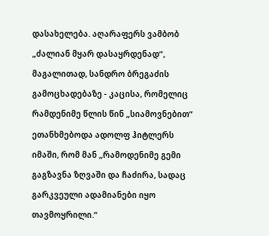დასახელება. აღარაფერს ვამბობ „ძალიან მყარ დასაყრდენად“, მაგალითად, სანდრო ბრეგაძის გამოცხადებაზე - კაცისა, რომელიც რამდენიმე წლის წინ „სიამოვნებით“ ეთანხმებოდა ადოლფ ჰიტლერს იმაში, რომ მან „რამოდენიმე გემი გაგზავნა ზღვაში და ჩაძირა, სადაც გარკვეული ადამიანები იყო თავმოყრილი.“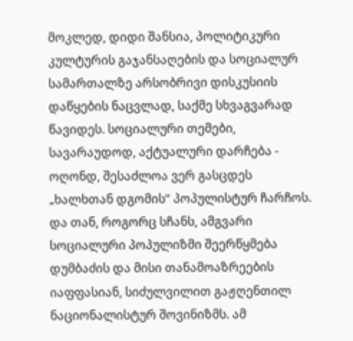მოკლედ, დიდი შანსია, პოლიტიკური კულტურის გაჯანსაღების და სოციალურ სამართალზე არსობრივი დისკუსიის დაწყების ნაცვლად, საქმე სხვაგვარად წავიდეს. სოციალური თემები, სავარაუდოდ, აქტუალური დარჩება - ოღონდ, შესაძლოა ვერ გასცდეს „ხალხთან დგომის“ პოპულისტურ ჩარჩოს. და თან, როგორც სჩანს, ამგვარი სოციალური პოპულიზმი შეერწყმება დუმბაძის და მისი თანამოაზრეების იაფფასიან, სიძულვილით გაჟღენთილ ნაციონალისტურ შოვინიზმს. ამ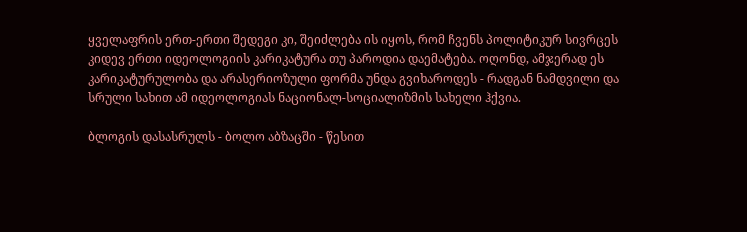ყველაფრის ერთ-ერთი შედეგი კი, შეიძლება ის იყოს, რომ ჩვენს პოლიტიკურ სივრცეს კიდევ ერთი იდეოლოგიის კარიკატურა თუ პაროდია დაემატება. ოღონდ, ამჯერად ეს კარიკატურულობა და არასერიოზული ფორმა უნდა გვიხაროდეს - რადგან ნამდვილი და სრული სახით ამ იდეოლოგიას ნაციონალ-სოციალიზმის სახელი ჰქვია.

ბლოგის დასასრულს - ბოლო აბზაცში - წესით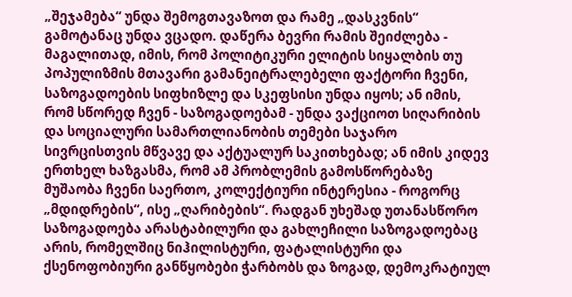„შეჯამება“ უნდა შემოგთავაზოთ და რამე „დასკვნის“ გამოტანაც უნდა ვცადო. დაწერა ბევრი რამის შეიძლება - მაგალითად, იმის, რომ პოლიტიკური ელიტის სიყალბის თუ პოპულიზმის მთავარი გამანეიტრალებელი ფაქტორი ჩვენი, საზოგადოების სიფხიზლე და სკეფსისი უნდა იყოს; ან იმის, რომ სწორედ ჩვენ - საზოგადოებამ - უნდა ვაქციოთ სიღარიბის და სოციალური სამართლიანობის თემები საჯარო სივრცისთვის მწვავე და აქტუალურ საკითხებად; ან იმის კიდევ ერთხელ ხაზგასმა, რომ ამ პრობლემის გამოსწორებაზე მუშაობა ჩვენი საერთო, კოლექტიური ინტერესია - როგორც „მდიდრების“, ისე „ღარიბების“. რადგან უხეშად უთანასწორო საზოგადოება არასტაბილური და გახლეჩილი საზოგადოებაც არის, რომელშიც ნიჰილისტური, ფატალისტური და ქსენოფობიური განწყობები ჭარბობს და ზოგად, დემოკრატიულ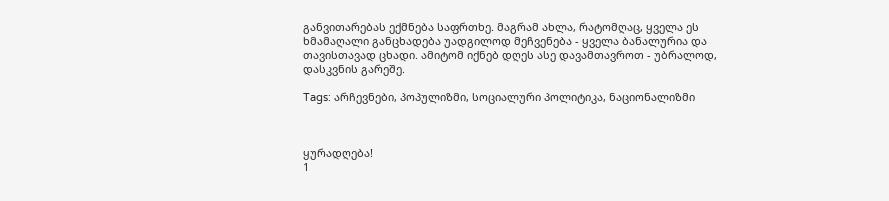განვითარებას ექმნება საფრთხე. მაგრამ ახლა, რატომღაც, ყველა ეს ხმამაღალი განცხადება უადგილოდ მეჩვენება - ყველა ბანალურია და თავისთავად ცხადი. ამიტომ იქნებ დღეს ასე დავამთავროთ - უბრალოდ, დასკვნის გარეშე.

Tags: არჩევნები, პოპულიზმი, სოციალური პოლიტიკა, ნაციონალიზმი



ყურადღება!
1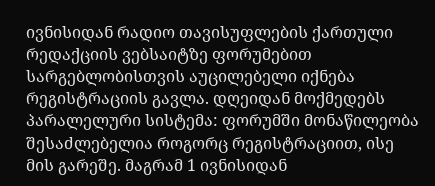ივნისიდან რადიო თავისუფლების ქართული რედაქციის ვებსაიტზე ფორუმებით სარგებლობისთვის აუცილებელი იქნება რეგისტრაციის გავლა. დღეიდან მოქმედებს პარალელური სისტემა: ფორუმში მონაწილეობა შესაძლებელია როგორც რეგისტრაციით, ისე მის გარეშე. მაგრამ 1 ივნისიდან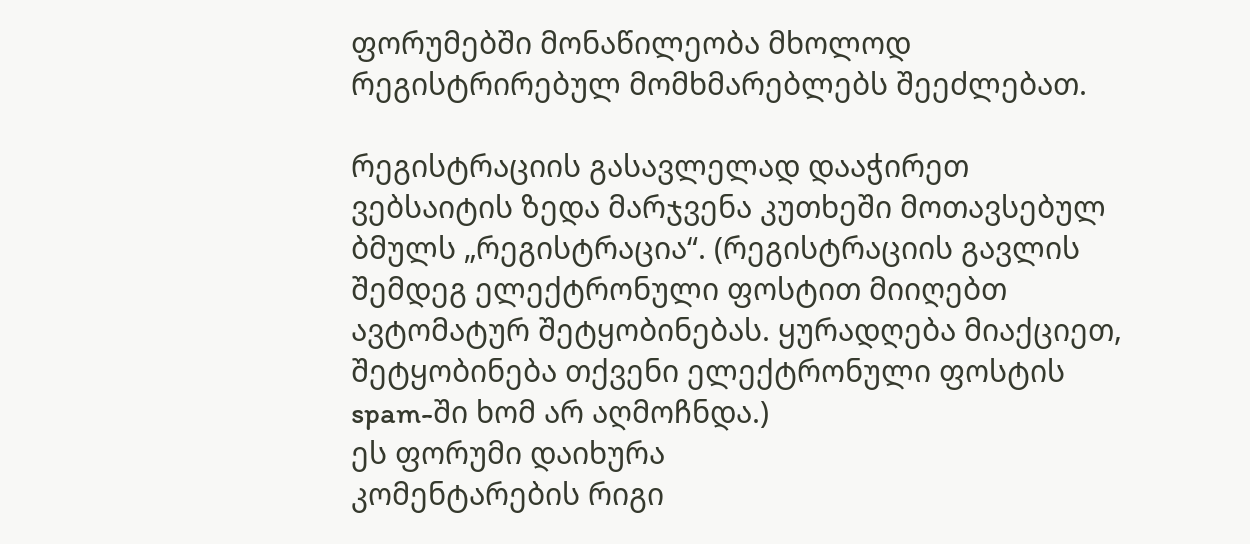ფორუმებში მონაწილეობა მხოლოდ რეგისტრირებულ მომხმარებლებს შეეძლებათ.

რეგისტრაციის გასავლელად დააჭირეთ ვებსაიტის ზედა მარჯვენა კუთხეში მოთავსებულ ბმულს „რეგისტრაცია“. (რეგისტრაციის გავლის შემდეგ ელექტრონული ფოსტით მიიღებთ ავტომატურ შეტყობინებას. ყურადღება მიაქციეთ, შეტყობინება თქვენი ელექტრონული ფოსტის spam-ში ხომ არ აღმოჩნდა.)
ეს ფორუმი დაიხურა
კომენტარების რიგი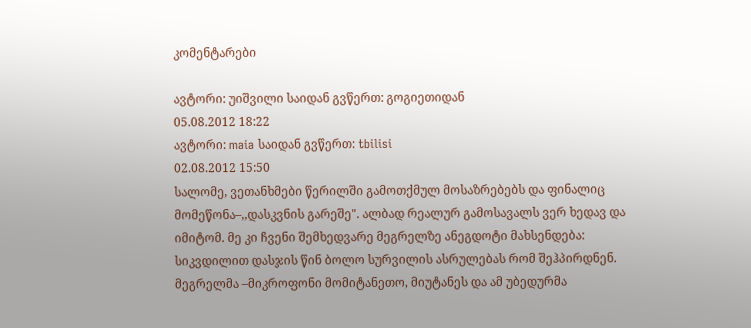კომენტარები

ავტორი: უიშვილი საიდან გვწერთ: გოგიეთიდან
05.08.2012 18:22
ავტორი: maia საიდან გვწერთ: tbilisi
02.08.2012 15:50
სალომე, ვეთანხმები წერილში გამოთქმულ მოსაზრებებს და ფინალიც მომეწონა–,,დასკვნის გარეშე". ალბად რეალურ გამოსავალს ვერ ხედავ და იმიტომ. მე კი ჩვენი შემხედვარე მეგრელზე ანეგდოტი მახსენდება: სიკვდილით დასჯის წინ ბოლო სურვილის ასრულებას რომ შეჰპირდნენ. მეგრელმა –მიკროფონი მომიტანეთო, მიუტანეს და ამ უბედურმა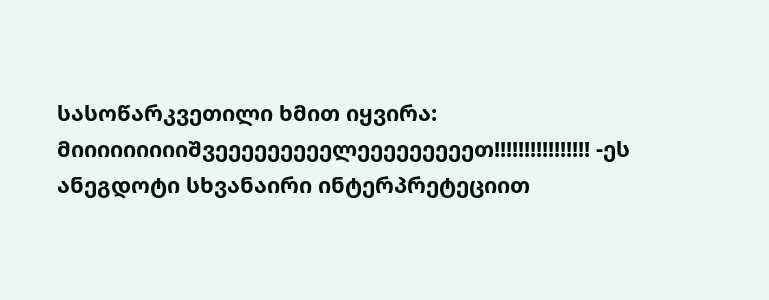სასოწარკვეთილი ხმით იყვირა: მიიიიიიიიიშვეეეეეეეეელეეეეეეეეეთ!!!!!!!!!!!!!!!! -ეს ანეგდოტი სხვანაირი ინტერპრეტეციით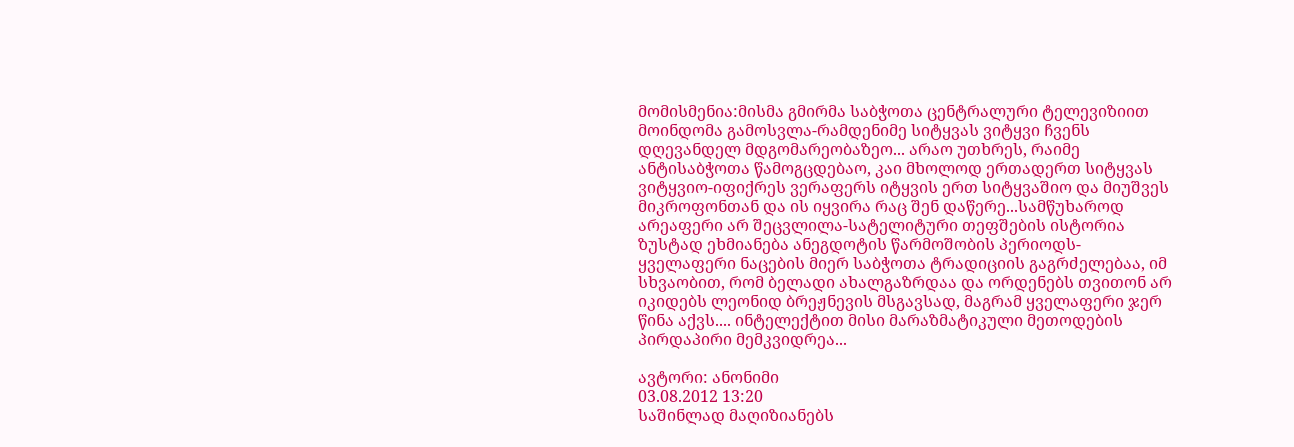მომისმენია:მისმა გმირმა საბჭოთა ცენტრალური ტელევიზიით მოინდომა გამოსვლა-რამდენიმე სიტყვას ვიტყვი ჩვენს დღევანდელ მდგომარეობაზეო... არაო უთხრეს, რაიმე ანტისაბჭოთა წამოგცდებაო, კაი მხოლოდ ერთადერთ სიტყვას ვიტყვიო-იფიქრეს ვერაფერს იტყვის ერთ სიტყვაშიო და მიუშვეს მიკროფონთან და ის იყვირა რაც შენ დაწერე...სამწუხაროდ არეაფერი არ შეცვლილა-სატელიტური თეფშების ისტორია ზუსტად ეხმიანება ანეგდოტის წარმოშობის პერიოდს-ყველაფერი ნაცების მიერ საბჭოთა ტრადიციის გაგრძელებაა, იმ სხვაობით, რომ ბელადი ახალგაზრდაა და ორდენებს თვითონ არ იკიდებს ლეონიდ ბრეჟნევის მსგავსად, მაგრამ ყველაფერი ჯერ წინა აქვს.... ინტელექტით მისი მარაზმატიკული მეთოდების პირდაპირი მემკვიდრეა...

ავტორი: ანონიმი
03.08.2012 13:20
საშინლად მაღიზიანებს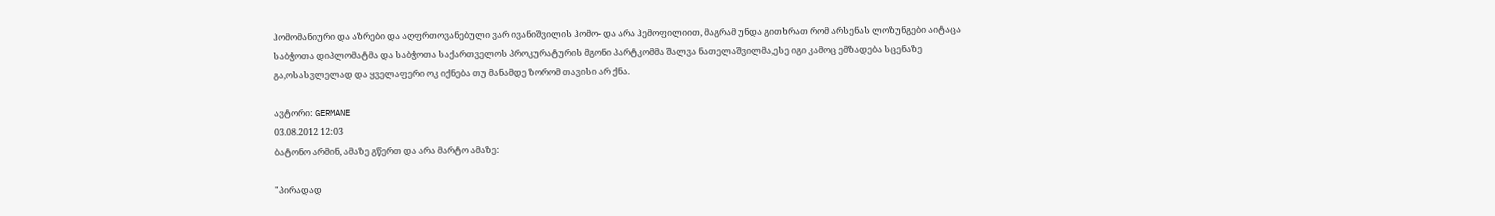ჰომომანიური და აზრები და აღფრთოვანებული ვარ ივანიშვილის ჰომო- და არა ჰემოფილიით, მაგრამ უნდა გითხრათ რომ არსენას ლოზუნგები აიტაცა საბჭოთა დიპლომატმა და საბჭოთა საქართველოს პროკურატურის მგონი პარტკომმა შალვა ნათელაშვილმა,ესე იგი კამოც ემზადება სცენაზე გა,ოსასვლელად და ყველაფერი ოკ იქნება თუ მანამდე ზორომ თავისი არ ქნა.

ავტორი: GERMANE
03.08.2012 12:03
ბატონო არმინ, ამაზე გწერთ და არა მარტო ამაზე:

"პირადად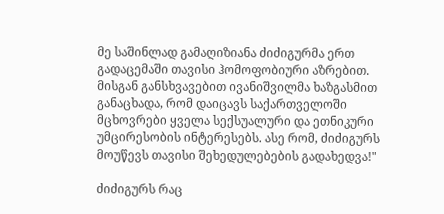მე საშინლად გამაღიზიანა ძიძიგურმა ერთ გადაცემაში თავისი ჰომოფობიური აზრებით. მისგან განსხვავებით ივანიშვილმა ხაზგასმით განაცხადა, რომ დაიცავს საქართველოში მცხოვრები ყველა სექსუალური და ეთნიკური უმცირესობის ინტერესებს. ასე რომ, ძიძიგურს მოუწევს თავისი შეხედულებების გადახედვა!"

ძიძიგურს რაც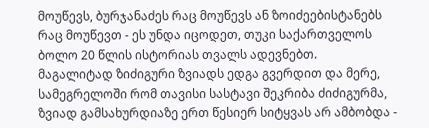მოუწევს, ბურჯანაძეს რაც მოუწევს ან ზოიძეებისტანებს რაც მოუწევთ - ეს უნდა იცოდეთ, თუკი საქართველოს ბოლო 20 წლის ისტორიას თვალს ადევნებთ.
მაგალიტად ზიძიგური ზვიადს ედგა გვერდით და მერე, სამეგრელოში რომ თავისი სასტავი შეკრიბა ძიძიგურმა, ზვიად გამსახურდიაზე ერთ წესიერ სიტყვას არ ამბობდა -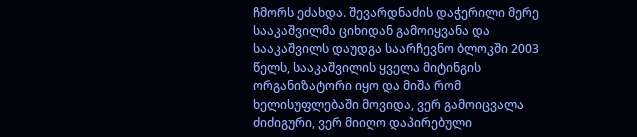ჩმორს ეძახდა. შევარდნაძის დაჭერილი მერე სააკაშვილმა ციხიდან გამოიყვანა და სააკაშვილს დაუდგა საარჩევნო ბლოკში 2003 წელს, სააკაშვილის ყველა მიტინგის ორგანიზატორი იყო და მიშა რომ ხელისუფლებაში მოვიდა, ვერ გამოიცვალა ძიძიგური, ვერ მიიღო დაპირებული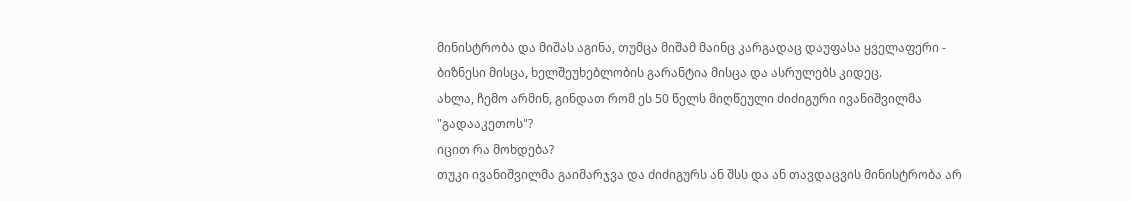მინისტრობა და მიშას აგინა, თუმცა მიშამ მაინც კარგადაც დაუფასა ყველაფერი - ბიზნესი მისცა, ხელშეუხებლობის გარანტია მისცა და ასრულებს კიდეც.
ახლა, ჩემო არმინ, გინდათ რომ ეს 50 წელს მიღწეული ძიძიგური ივანიშვილმა "გადააკეთოს"?
იცით რა მოხდება?
თუკი ივანიშვილმა გაიმარჯვა და ძიძიგურს ან შსს და ან თავდაცვის მინისტრობა არ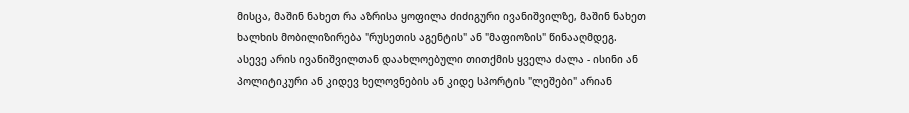მისცა, მაშინ ნახეთ რა აზრისა ყოფილა ძიძიგური ივანიშვილზე, მაშინ ნახეთ ხალხის მობილიზირება "რუსეთის აგენტის" ან "მაფიოზის" წინააღმდეგ.
ასევე არის ივანიშვილთან დაახლოებული თითქმის ყველა ძალა - ისინი ან პოლიტიკური ან კიდევ ხელოვნების ან კიდე სპორტის "ლეშები" არიან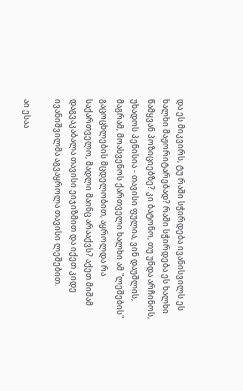და ეს მიკვირს, ტუ რაში სჭირდება ივანისვილს ეს ხალხი მაჟორიტარებად? რაში სჭირდება ეს ხალხი წამყვან პოზიციებზე? კი ბატონო, თუ უნდა არჩინოს, უხადოს პენისია - თავისი ფულია, ვინ დაუშლის, მაგრამ, მოასვენოს ქართველი ხალხი ამ "ლეშების" გაცოცხლების მცდელობით, აყროლდა რა საქართველო, მადლი მაინც არააქვს? აქეთ მიშამ დაგვაკაბალა თავისი ეიჯიზმით და იქეთ კიდე ივანიშვილმა აგვაყროლა თავისი ლეშებით.

აი ესაა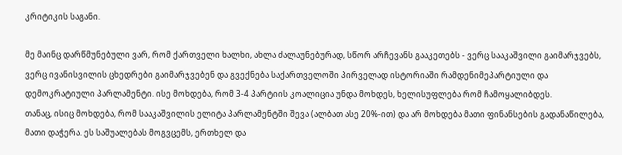კრიტიკის საგანი.

მე მაინც დარწმუნებული ვარ, რომ ქართველი ხალხი, ახლა ძალაუნებურად, სწორ არჩევანს გააკეთებს - ვერც სააკაშვილი გაიმარჯვებს, ვერც ივანისვილის ცხედრები გაიმარჯვებენ და გვექნება საქართველოში პირველად ისტორიაში რამდენიმეპარტიული და დემოკრატიული პარლამენტი. ისე მოხდება, რომ 3-4 პარტიის კოალიცია უნდა მოხდეს, ხელისუფლება რომ ჩამოყალიბდეს.
თანაც, ისიც მოხდება, რომ სააკაშვილის ელიტა პარლამენტში შევა (ალბათ ასე 20%-ით) და არ მოხდება მათი ფინანსების გადანაწილება, მათი დაჭერა. ეს საშუალებას მოგვცემს, ერთხელ და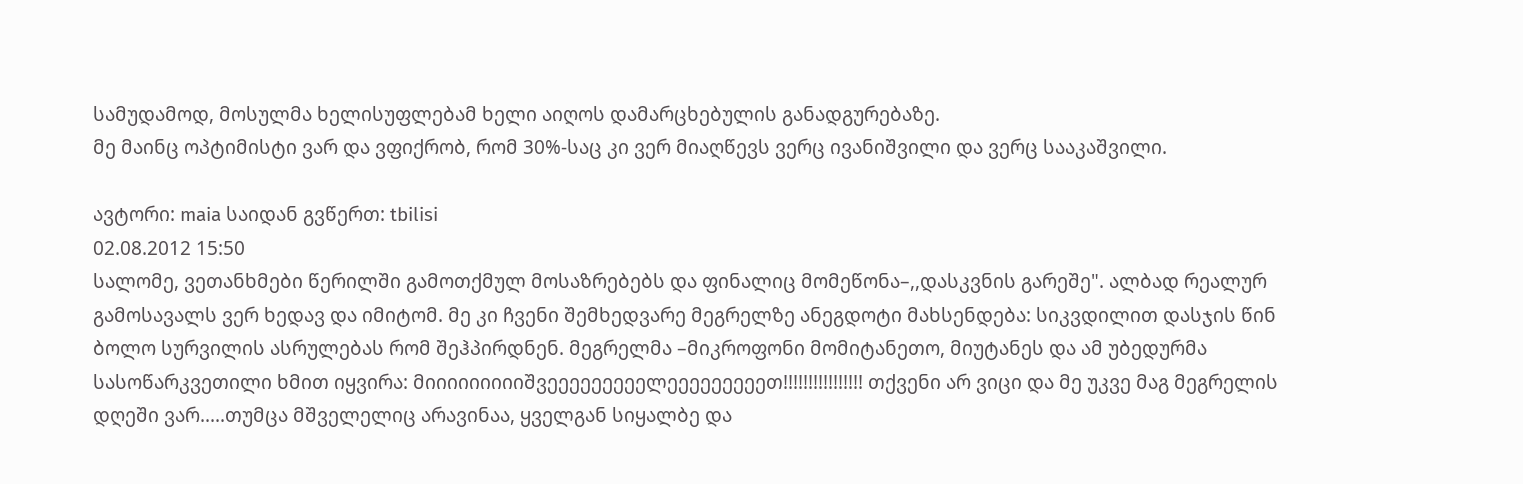სამუდამოდ, მოსულმა ხელისუფლებამ ხელი აიღოს დამარცხებულის განადგურებაზე.
მე მაინც ოპტიმისტი ვარ და ვფიქრობ, რომ 30%-საც კი ვერ მიაღწევს ვერც ივანიშვილი და ვერც სააკაშვილი.

ავტორი: maia საიდან გვწერთ: tbilisi
02.08.2012 15:50
სალომე, ვეთანხმები წერილში გამოთქმულ მოსაზრებებს და ფინალიც მომეწონა–,,დასკვნის გარეშე". ალბად რეალურ გამოსავალს ვერ ხედავ და იმიტომ. მე კი ჩვენი შემხედვარე მეგრელზე ანეგდოტი მახსენდება: სიკვდილით დასჯის წინ ბოლო სურვილის ასრულებას რომ შეჰპირდნენ. მეგრელმა –მიკროფონი მომიტანეთო, მიუტანეს და ამ უბედურმა სასოწარკვეთილი ხმით იყვირა: მიიიიიიიიიშვეეეეეეეეელეეეეეეეეეთ!!!!!!!!!!!!!!!! თქვენი არ ვიცი და მე უკვე მაგ მეგრელის დღეში ვარ.....თუმცა მშველელიც არავინაა, ყველგან სიყალბე და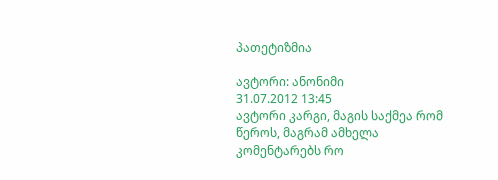პათეტიზმია

ავტორი: ანონიმი
31.07.2012 13:45
ავტორი კარგი, მაგის საქმეა რომ წეროს, მაგრამ ამხელა კომენტარებს რო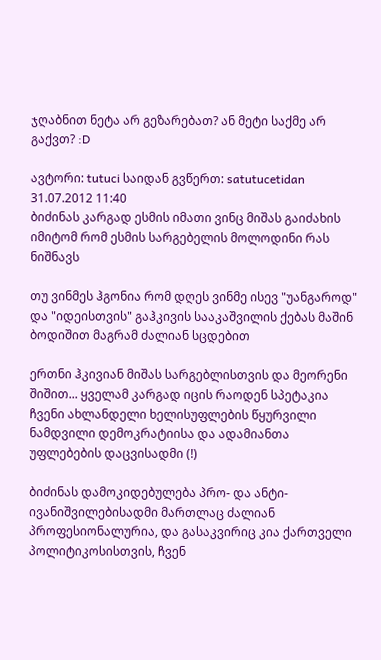ჯღაბნით ნეტა არ გეზარებათ? ან მეტი საქმე არ გაქვთ? :D

ავტორი: tutuci საიდან გვწერთ: satutucetidan
31.07.2012 11:40
ბიძინას კარგად ესმის იმათი ვინც მიშას გაიძახის იმიტომ რომ ესმის სარგებელის მოლოდინი რას ნიშნავს

თუ ვინმეს ჰგონია რომ დღეს ვინმე ისევ "უანგაროდ" და "იდეისთვის" გაჰკივის სააკაშვილის ქებას მაშინ ბოდიშით მაგრამ ძალიან სცდებით

ერთნი ჰკივიან მიშას სარგებლისთვის და მეორენი შიშით... ყველამ კარგად იცის რაოდენ სპეტაკია ჩვენი ახლანდელი ხელისუფლების წყურვილი ნამდვილი დემოკრატიისა და ადამიანთა უფლებების დაცვისადმი (!)

ბიძინას დამოკიდებულება პრო- და ანტი- ივანიშვილებისადმი მართლაც ძალიან პროფესიონალურია, და გასაკვირიც კია ქართველი პოლიტიკოსისთვის, ჩვენ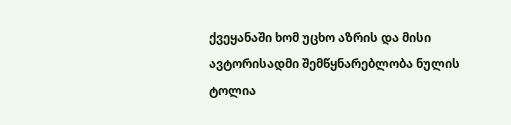ქვეყანაში ხომ უცხო აზრის და მისი ავტორისადმი შემწყნარებლობა ნულის ტოლია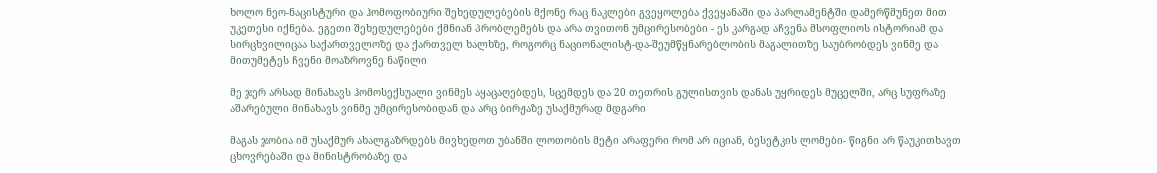ხოლო ნეო-ნაცისტური და ჰომოფობიური შეხედულებების მქონე რაც ნაკლები გვეყოლება ქვეყანაში და პარლამენტში დამერწმუნეთ მით უკეთესი იქნება. ეგეთი შეხედულებები ქმნიან პრობლემებს და არა თვითონ უმცირესობები - ეს კარგად აჩვენა მსოფლიოს ისტორიამ და სირცხვილიცაა საქართველოზე და ქართველ ხალხზე, როგორც ნაციონალისტ-და-შეუმწყნარებლობის მაგალითზე საუბრობდეს ვინმე და მითუმეტეს ჩვენი მოაზროვნე ნაწილი

მე ჯერ არსად მინახავს ჰომოსექსუალი ვინმეს აყაცაღებდეს, სცემდეს და 20 თეთრის გულისთვის დანას უყრიდეს მუცელში, არც სუფრაზე აშარებული მინახავს ვინმე უმცირესობიდან და არც ბირჟაზე უსაქმურად მდგარი

მაგას ჯობია იმ უსაქმურ ახალგაზრდებს მივხედოთ უბანში ლოთობის მეტი არაფერი რომ არ იციან, ბესეტკის ლომები- წიგნი არ წაუკითხავთ ცხოვრებაში და მინისტრობაზე და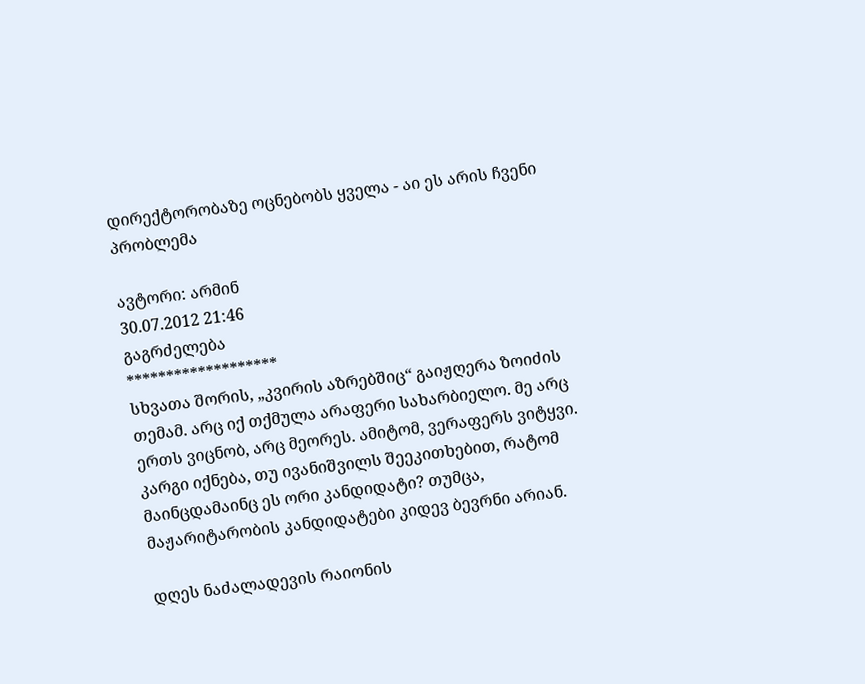დირექტორობაზე ოცნებობს ყველა - აი ეს არის ჩვენი პრობლემა

ავტორი: არმინ
30.07.2012 21:46
გაგრძელება
*******************
სხვათა შორის, „კვირის აზრებშიც“ გაიჟღერა ზოიძის თემამ. არც იქ თქმულა არაფერი სახარბიელო. მე არც ერთს ვიცნობ, არც მეორეს. ამიტომ, ვერაფერს ვიტყვი. კარგი იქნება, თუ ივანიშვილს შეეკითხებით, რატომ მაინცდამაინც ეს ორი კანდიდატი? თუმცა, მაჟარიტარობის კანდიდატები კიდევ ბევრნი არიან.

დღეს ნაძალადევის რაიონის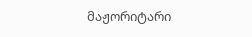მაჟორიტარი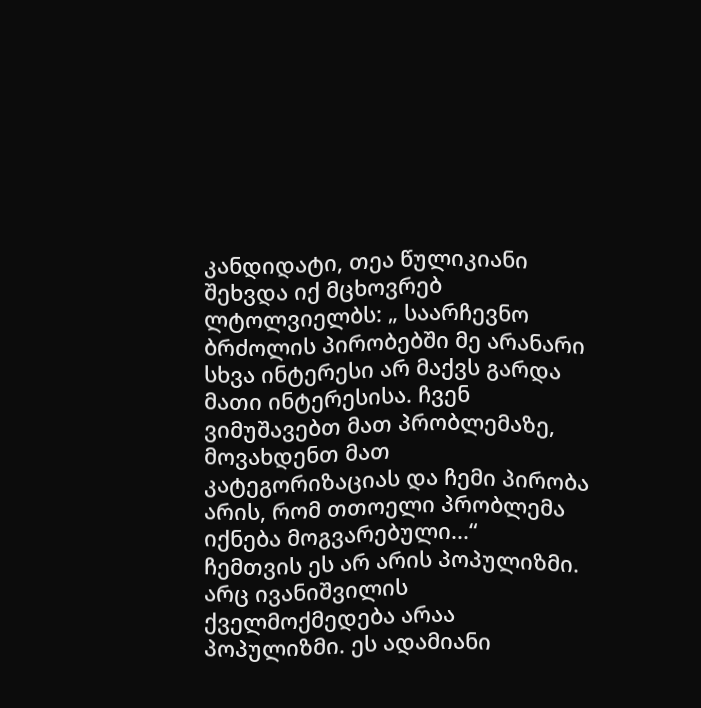კანდიდატი, თეა წულიკიანი შეხვდა იქ მცხოვრებ ლტოლვიელბს: „ საარჩევნო ბრძოლის პირობებში მე არანარი სხვა ინტერესი არ მაქვს გარდა მათი ინტერესისა. ჩვენ ვიმუშავებთ მათ პრობლემაზე, მოვახდენთ მათ კატეგორიზაციას და ჩემი პირობა არის, რომ თთოელი პრობლემა იქნება მოგვარებული...“
ჩემთვის ეს არ არის პოპულიზმი. არც ივანიშვილის ქველმოქმედება არაა პოპულიზმი. ეს ადამიანი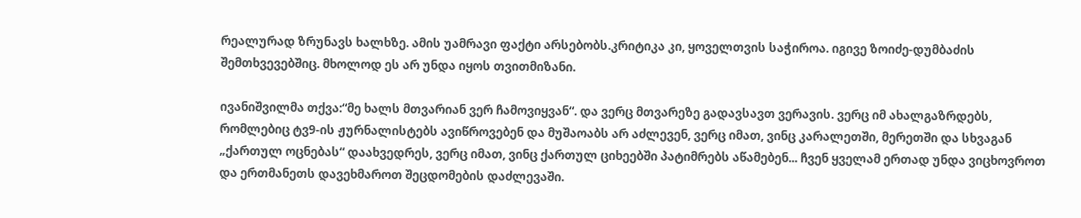რეალურად ზრუნავს ხალხზე. ამის უამრავი ფაქტი არსებობს.კრიტიკა კი, ყოველთვის საჭიროა. იგივე ზოიძე-დუმბაძის შემთხვევებშიც. მხოლოდ ეს არ უნდა იყოს თვითმიზანი.

ივანიშვილმა თქვა:“მე ხალს მთვარიან ვერ ჩამოვიყვან“. და ვერც მთვარეზე გადავსავთ ვერავის. ვერც იმ ახალგაზრდებს, რომლებიც ტვ9-ის ჟურნალისტებს ავიწროვებენ და მუშაოაბს არ აძლევენ, ვერც იმათ, ვინც კარალეთში, მერეთში და სხვაგან „ქართულ ოცნებას“ დაახვედრეს, ვერც იმათ, ვინც ქართულ ციხეებში პატიმრებს აწამებენ... ჩვენ ყველამ ერთად უნდა ვიცხოვროთ და ერთმანეთს დავეხმაროთ შეცდომების დაძლევაში.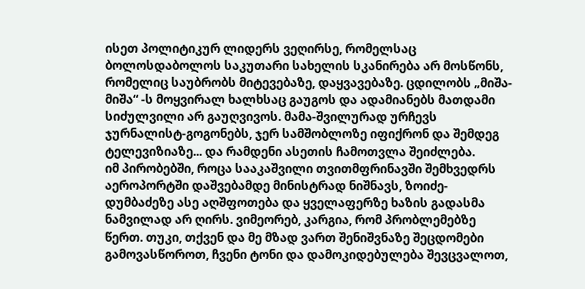ისეთ პოლიტიკურ ლიდერს ვეღირსე, რომელსაც ბოლოსდაბოლოს საკუთარი სახელის სკანირება არ მოსწონს, რომელიც საუბრობს მიტევებაზე, დაყვავებაზე. ცდილობს „მიშა-მიშა“ -ს მოყვირალ ხალხსაც გაუგოს და ადამიანებს მათდამი სიძულვილი არ გაუღვივოს. მამა-შვილურად ურჩევს ჯურნალისტ-გოგონებს, ჯერ სამშობლოზე იფიქრონ და შემდეგ ტელევიზიაზე... და რამდენი ასეთის ჩამოთვლა შეიძლება.
იმ პირობებში, როცა სააკაშვილი თვითმფრინავში შემხვედრს აეროპორტში დაშვებამდე მინისტრად ნიშნავს, ზოიძე-დუმბაძეზე ასე აღშფოთება და ყველაფერზე ხაზის გადასმა ნამვილად არ ღირს. ვიმეორებ, კარგია, რომ პრობლემებზე წერთ. თუკი, თქვენ და მე მზად ვართ შენიშვნაზე შეცდომები გამოვასწოროთ, ჩვენი ტონი და დამოკიდებულება შევცვალოთ,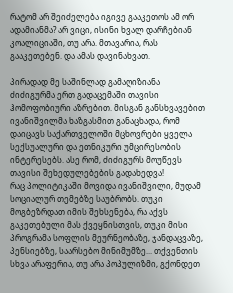რატომ არ შეიძელება იგივე გააკეთოს ამ ორ ადამიანმა? არ ვიცი, ისინი ხვალ დარჩებიან კოალიციაში, თუ არა. მთავარია, რას გააკეთებენ. და ამას დავინახვათ.

პირადად მე საშინლად გამაღიზიანა ძიძიგურმა ერთ გადაცემაში თავისი ჰომოფობიური აზრებით. მისგან განსხვავებით ივანიშვილმა ხაზგასმით განაცხადა, რომ დაიცავს საქართველოში მცხოვრები ყველა სექსუალური და ეთნიკური უმცირესობის ინტერესებს. ასე რომ, ძიძიგურს მოუწევს თავისი შეხედულებების გადახედვა!
რაც პოლიტიკაში მოვიდა ივანიშვილი, მუდამ სოციალურ თემებზე საუბრობს. თუკი მოგბეზრდათ იმის შეხსენება, რა აქვს გაკეთებული მას ქვეყნისთვის, თუკი მისი პროგრამა სოფლის მეურნეობაზე, ჯანდაცვაზე, პენსიებზე, საარსებო მინიმუმზე... თქვენთის სხვა არაფერია, თუ არა პოპულიზმი, გქონდეთ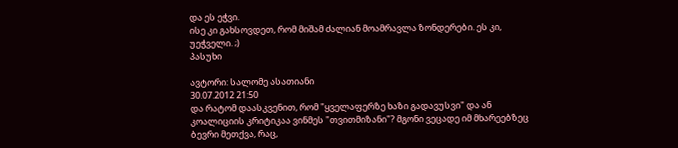და ეს ეჭვი.
ისე კი გახსოვდეთ, რომ მიშამ ძალიან მოამრავლა ზონდერები. ეს კი, უეჭველი. ;)
პასუხი

ავტორი: სალომე ასათიანი
30.07.2012 21:50
და რატომ დაასკვენით, რომ "ყველაფერზე ხაზი გადავუსვი" და ან კოალიციის კრიტიკაა ვინმეს "თვითმიზანი"? მგონი ვეცადე იმ მხარეებზეც ბევრი მეთქვა, რაც,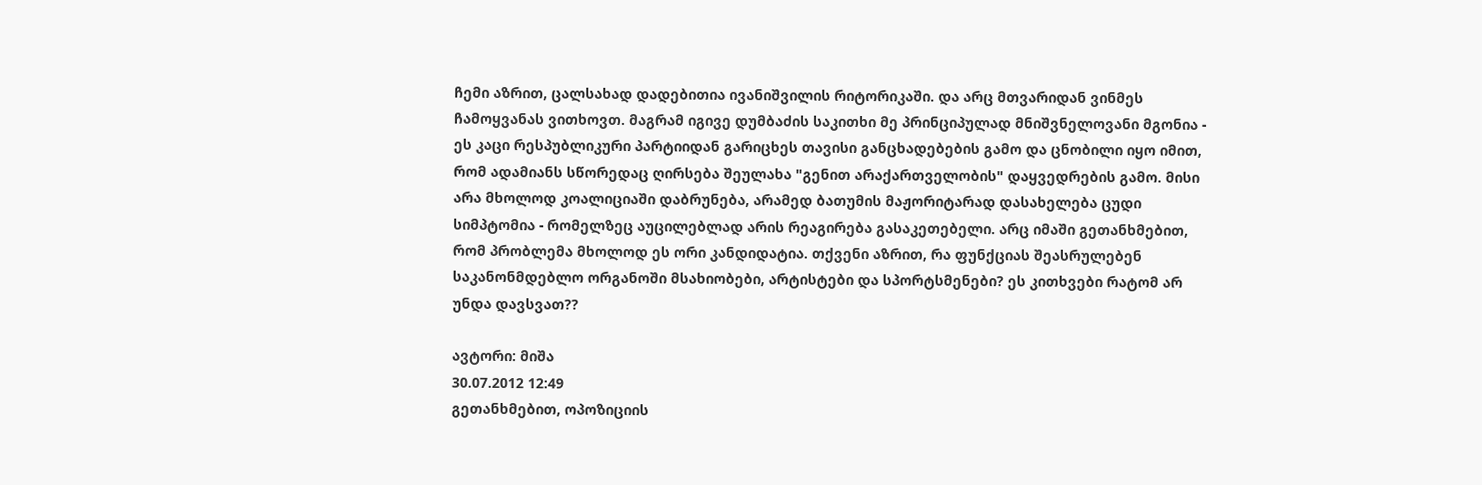ჩემი აზრით, ცალსახად დადებითია ივანიშვილის რიტორიკაში. და არც მთვარიდან ვინმეს ჩამოყვანას ვითხოვთ. მაგრამ იგივე დუმბაძის საკითხი მე პრინციპულად მნიშვნელოვანი მგონია - ეს კაცი რესპუბლიკური პარტიიდან გარიცხეს თავისი განცხადებების გამო და ცნობილი იყო იმით, რომ ადამიანს სწორედაც ღირსება შეულახა "გენით არაქართველობის" დაყვედრების გამო. მისი არა მხოლოდ კოალიციაში დაბრუნება, არამედ ბათუმის მაჟორიტარად დასახელება ცუდი სიმპტომია - რომელზეც აუცილებლად არის რეაგირება გასაკეთებელი. არც იმაში გეთანხმებით, რომ პრობლემა მხოლოდ ეს ორი კანდიდატია. თქვენი აზრით, რა ფუნქციას შეასრულებენ საკანონმდებლო ორგანოში მსახიობები, არტისტები და სპორტსმენები? ეს კითხვები რატომ არ უნდა დავსვათ??

ავტორი: მიშა
30.07.2012 12:49
გეთანხმებით, ოპოზიციის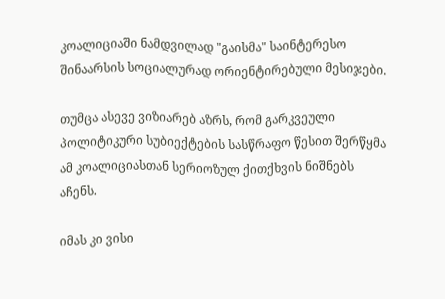კოალიციაში ნამდვილად "გაისმა" საინტერესო შინაარსის სოციალურად ორიენტირებული მესიჯები.

თუმცა ასევე ვიზიარებ აზრს, რომ გარკვეული პოლიტიკური სუბიექტების სასწრაფო წესით შერწყმა ამ კოალიციასთან სერიოზულ ქითქხვის ნიშნებს აჩენს.

იმას კი ვისი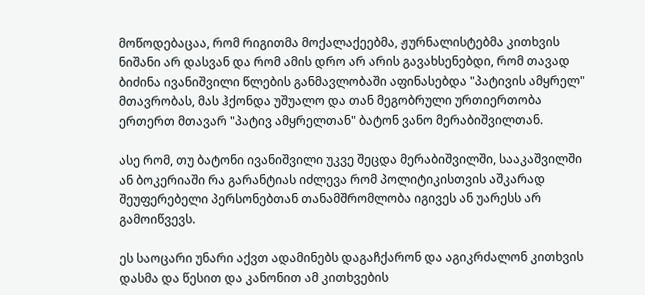მოწოდებაცაა, რომ რიგითმა მოქალაქეებმა, ჟურნალისტებმა კითხვის ნიშანი არ დასვან და რომ ამის დრო არ არის გავახსენებდი, რომ თავად ბიძინა ივანიშვილი წლების განმავლობაში აფინასებდა "პატივის ამყრელ" მთავრობას, მას ჰქონდა უშუალო და თან მეგობრული ურთიერთობა ერთერთ მთავარ "პატივ ამყრელთან" ბატონ ვანო მერაბიშვილთან.

ასე რომ, თუ ბატონი ივანიშვილი უკვე შეცდა მერაბიშვილში, სააკაშვილში ან ბოკერიაში რა გარანტიას იძლევა რომ პოლიტიკისთვის აშკარად შეუფერებელი პერსონებთან თანამშრომლობა იგივეს ან უარესს არ გამოიწვევს.

ეს საოცარი უნარი აქვთ ადამინებს დაგაჩქარონ და აგიკრძალონ კითხვის დასმა და წესით და კანონით ამ კითხვების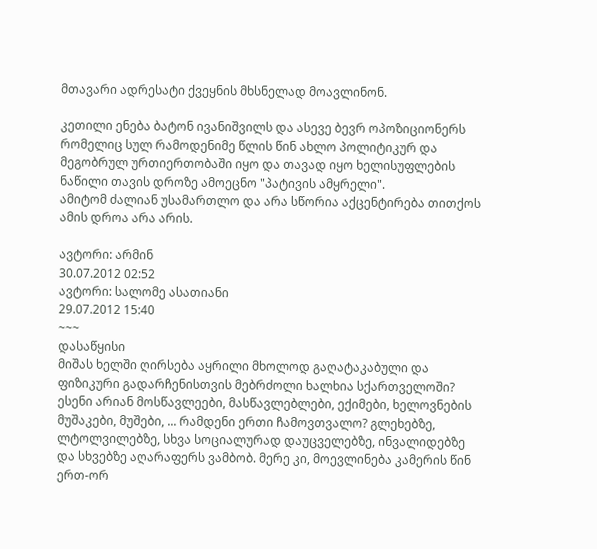მთავარი ადრესატი ქვეყნის მხსნელად მოავლინონ.

კეთილი ენება ბატონ ივანიშვილს და ასევე ბევრ ოპოზიციონერს რომელიც სულ რამოდენიმე წლის წინ ახლო პოლიტიკურ და მეგობრულ ურთიერთობაში იყო და თავად იყო ხელისუფლების ნაწილი თავის დროზე ამოეცნო "პატივის ამყრელი".
ამიტომ ძალიან უსამართლო და არა სწორია აქცენტირება თითქოს ამის დროა არა არის.

ავტორი: არმინ
30.07.2012 02:52
ავტორი: სალომე ასათიანი
29.07.2012 15:40
~~~
დასაწყისი
მიშას ხელში ღირსება აყრილი მხოლოდ გაღატაკაბული და ფიზიკური გადარჩენისთვის მებრძოლი ხალხია სქართველოში? ესენი არიან მოსწავლეები, მასწავლებლები, ექიმები, ხელოვნების მუშაკები, მუშები, ... რამდენი ერთი ჩამოვთვალო? გლეხებზე, ლტოლვილებზე, სხვა სოციალურად დაუცველებზე, ინვალიდებზე და სხვებზე აღარაფერს ვამბობ. მერე კი, მოევლინება კამერის წინ ერთ-ორ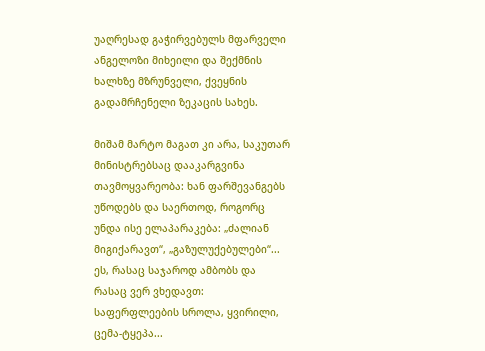უაღრესად გაჭირვებულს მფარველი ანგელოზი მიხეილი და შექმნის ხალხზე მზრუნველი, ქვეყნის გადამრჩენელი ზეკაცის სახეს.

მიშამ მარტო მაგათ კი არა, საკუთარ მინისტრებსაც დააკარგვინა თავმოყვარეობა: ხან ფარშევანგებს უწოდებს და საერთოდ, როგორც უნდა ისე ელაპარაკება: „ძალიან მიგიქარავთ“, „გაზულუქებულები“... ეს, რასაც საჯაროდ ამბობს და რასაც ვერ ვხედავთ: საფერფლეების სროლა, ყვირილი, ცემა-ტყეპა...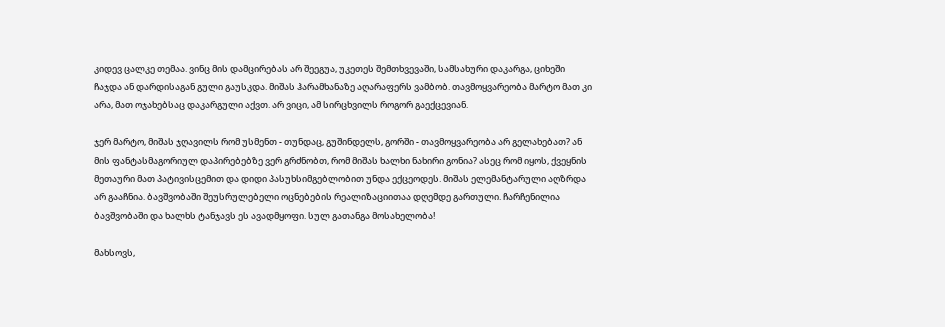კიდევ ცალკე თემაა. ვინც მის დამცირებას არ შეეგუა, უკეთეს შემთხვევაში, სამსახური დაკარგა, ციხეში ჩაჯდა ან დარდისაგან გული გაუსკდა. მიშას ჰარამხანაზე აღარაფერს ვამბობ. თავმოყვარეობა მარტო მათ კი არა, მათ ოჯახებსაც დაკარგული აქვთ. არ ვიცი, ამ სირცხვილს როგორ გაექცევიან.

ჯერ მარტო, მიშას ჯღავილს რომ უსმენთ - თუნდაც, გუშინდელს, გორში - თავმოყვარეობა არ გელახებათ? ან მის ფანტასმაგორიულ დაპირებებზე ვერ გრძნობთ, რომ მიშას ხალხი ნახირი გონია? ასეც რომ იყოს, ქვეყნის მეთაური მათ პატივისცემით და დიდი პასუხსიმგებლობით უნდა ექცეოდეს. მიშას ელემანტარული აღზრდა არ გააჩნია. ბავშვობაში შეუსრულებელი ოცნებების რეალიზაციითაა დღემდე გართული. ჩარჩენილია ბავშვობაში და ხალხს ტანჯავს ეს ავადმყოფი. სულ გათანგა მოსახელობა!

მახსოვს,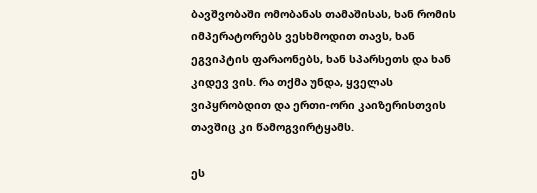ბავშვობაში ომობანას თამაშისას, ხან რომის იმპერატორებს ვესხმოდით თავს, ხან ეგვიპტის ფარაონებს, ხან სპარსეთს და ხან კიდევ ვის. რა თქმა უნდა, ყველას ვიპყრობდით და ერთი-ორი კაიზერისთვის თავშიც კი წამოგვირტყამს.

ეს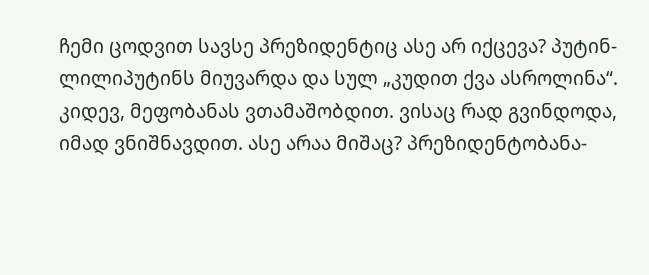ჩემი ცოდვით სავსე პრეზიდენტიც ასე არ იქცევა? პუტინ-ლილიპუტინს მიუვარდა და სულ „კუდით ქვა ასროლინა“.
კიდევ, მეფობანას ვთამაშობდით. ვისაც რად გვინდოდა, იმად ვნიშნავდით. ასე არაა მიშაც? პრეზიდენტობანა-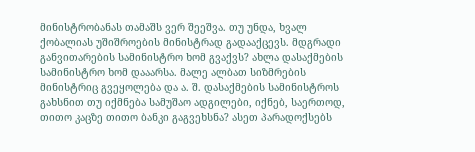მინისტრობანას თამაშს ვერ შეეშვა. თუ უნდა, ხვალ ქობალიას უშიშროების მინისტრად გადააქცევს. მდგრადი განვითარების სამინისტრო ხომ გვაქვს? ახლა დასაქმების სამინისტრო ხომ დააარსა. მალე ალბათ სიზმრების მინისტრიც გვეყოლება და ა. შ. დასაქმების სამინისტროს გახსნით თუ იქმნება სამუშაო ადგილები, იქნებ, საერთოდ, თითო კაცზე თითო ბანკი გაგვეხსნა? ასეთ პარადოქსებს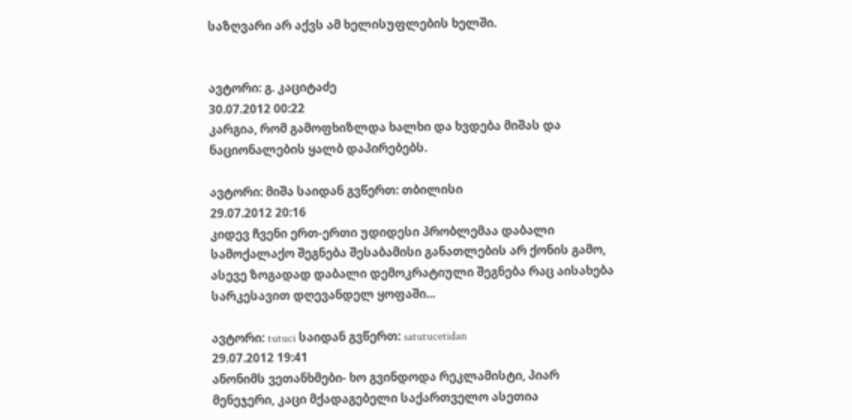საზღვარი არ აქვს ამ ხელისუფლების ხელში.


ავტორი: გ. კაციტაძე
30.07.2012 00:22
კარგია, რომ გამოფხიზლდა ხალხი და ხვდება მიშას და ნაციონალების ყალბ დაპირებებს.

ავტორი: მიშა საიდან გვწერთ: თბილისი
29.07.2012 20:16
კიდევ ჩვენი ერთ-ერთი უდიდესი პრობლემაა დაბალი სამოქალაქო შეგნება შესაბამისი განათლების არ ქონის გამო, ასევე ზოგადად დაბალი დემოკრატიული შეგნება რაც აისახება სარკესავით დღევანდელ ყოფაში...

ავტორი: tutuci საიდან გვწერთ: satutucetidan
29.07.2012 19:41
ანონიმს ვეთანხმები- ხო გვინდოდა რეკლამისტი, პიარ მენეჯერი, კაცი მქადაგებელი საქართველო ასეთია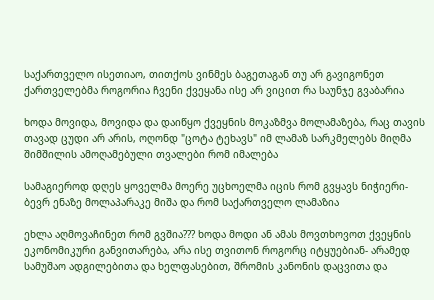საქართველო ისეთიაო, თითქოს ვინმეს ბაგეთაგან თუ არ გავიგონეთ ქართველებმა როგორია ჩვენი ქვეყანა ისე არ ვიცით რა საუნჯე გვაბარია

ხოდა მოვიდა, მოვიდა და დაიწყო ქვეყნის მოკაზმვა მოლამაზება, რაც თავის თავად ცუდი არ არის, ოღონდ "ცოტა ტეხავს" იმ ლამაზ სარკმელებს მიღმა შიმშილის ამოღამებული თვალები რომ იმალება

სამაგიეროდ დღეს ყოველმა მოერე უცხოელმა იცის რომ გვყავს ნიჭიერი- ბევრ ენაზე მოლაპარაკე მიშა და რომ საქართველო ლამაზია

ეხლა აღმოვაჩინეთ რომ გვშია??? ხოდა მოდი ან ამას მოვთხოვოთ ქვეყნის ეკონომიკური განვითარება, არა ისე თვითონ როგორც იტყუებიან- არამედ სამუშაო ადგილებითა და ხელფასებით, შრომის კანონის დაცვითა და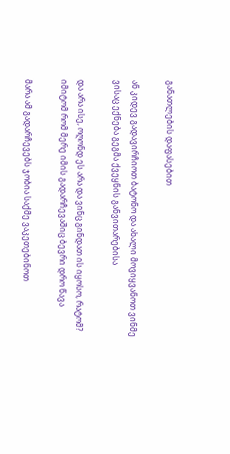განათლების დაფასებით

ან კიდევ გადავირჩიოთ ბატონო და ახალი მოვიყვანოთ ვინმე ვისაც ექნება გეგმა ქვეყნის განვითარებისა

და არა ისე, ოღონდ ეს არა და ვინც გინდათ ის იყოსო, რატომ? იმიტომ რომ მერე იმის გადარჩევაშიც ბევრი დრო წავა

მარა ამ გადარჩევებს ჯობია საქმე ვაკეთებინოთ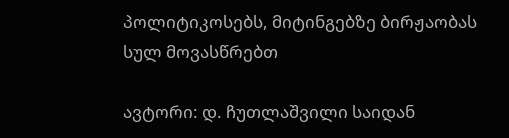პოლიტიკოსებს, მიტინგებზე ბირჟაობას სულ მოვასწრებთ

ავტორი: დ. ჩუთლაშვილი საიდან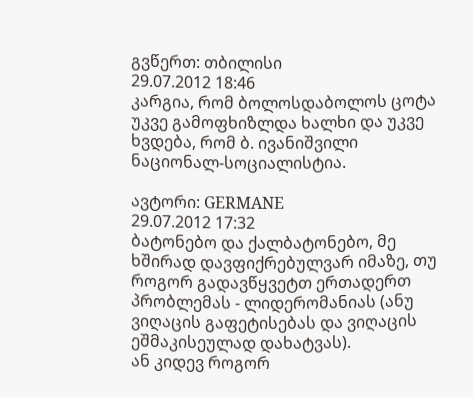გვწერთ: თბილისი
29.07.2012 18:46
კარგია, რომ ბოლოსდაბოლოს ცოტა უკვე გამოფხიზლდა ხალხი და უკვე ხვდება, რომ ბ. ივანიშვილი ნაციონალ-სოციალისტია.

ავტორი: GERMANE
29.07.2012 17:32
ბატონებო და ქალბატონებო, მე ხშირად დავფიქრებულვარ იმაზე, თუ როგორ გადავწყვეტთ ერთადერთ პრობლემას - ლიდერომანიას (ანუ ვიღაცის გაფეტისებას და ვიღაცის ეშმაკისეულად დახატვას).
ან კიდევ როგორ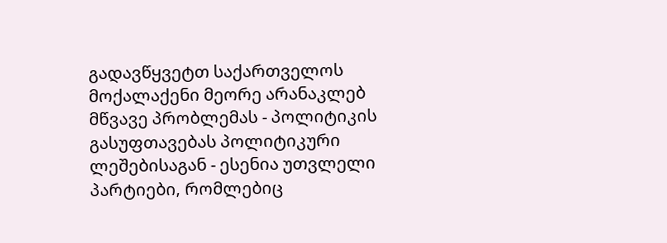გადავწყვეტთ საქართველოს მოქალაქენი მეორე არანაკლებ მწვავე პრობლემას - პოლიტიკის გასუფთავებას პოლიტიკური ლეშებისაგან - ესენია უთვლელი პარტიები, რომლებიც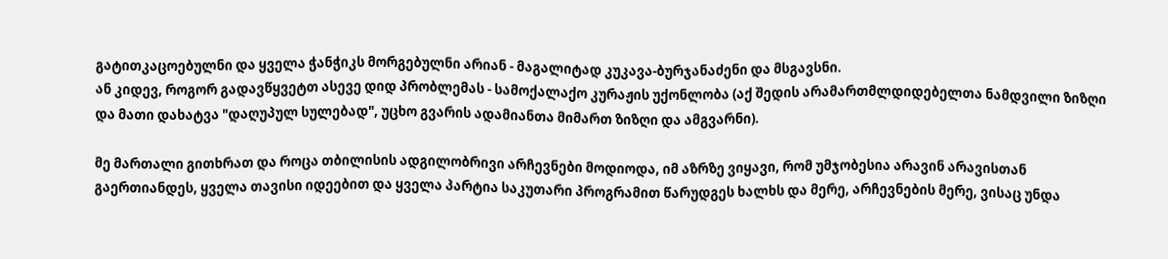გატითკაცოებულნი და ყველა ჭანჭიკს მორგებულნი არიან - მაგალიტად კუკავა-ბურჯანაძენი და მსგავსნი.
ან კიდევ, როგორ გადავწყვეტთ ასევე დიდ პრობლემას - სამოქალაქო კურაჟის უქონლობა (აქ შედის არამართმლდიდებელთა ნამდვილი ზიზღი და მათი დახატვა "დაღუპულ სულებად", უცხო გვარის ადამიანთა მიმართ ზიზღი და ამგვარნი).

მე მართალი გითხრათ და როცა თბილისის ადგილობრივი არჩევნები მოდიოდა, იმ აზრზე ვიყავი, რომ უმჯობესია არავინ არავისთან გაერთიანდეს, ყველა თავისი იდეებით და ყველა პარტია საკუთარი პროგრამით წარუდგეს ხალხს და მერე, არჩევნების მერე, ვისაც უნდა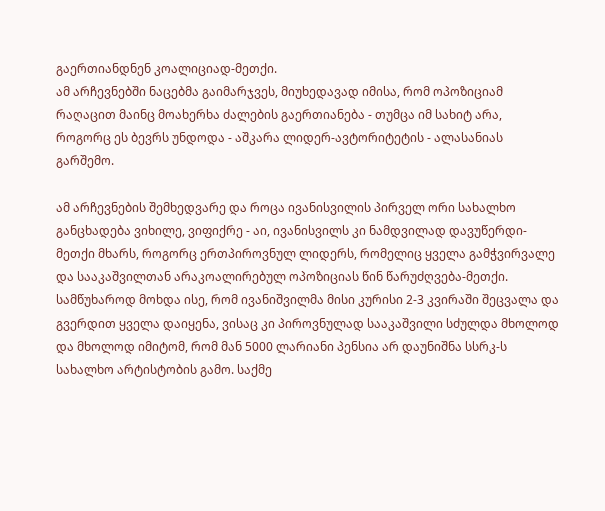გაერთიანდნენ კოალიციად-მეთქი.
ამ არჩევნებში ნაცებმა გაიმარჯვეს, მიუხედავად იმისა, რომ ოპოზიციამ რაღაცით მაინც მოახერხა ძალების გაერთიანება - თუმცა იმ სახიტ არა, როგორც ეს ბევრს უნდოდა - აშკარა ლიდერ-ავტორიტეტის - ალასანიას გარშემო.

ამ არჩევნების შემხედვარე და როცა ივანისვილის პირველ ორი სახალხო განცხადება ვიხილე, ვიფიქრე - აი, ივანისვილს კი ნამდვილად დავუწერდი-მეთქი მხარს, როგორც ერთპიროვნულ ლიდერს, რომელიც ყველა გამჭვირვალე და სააკაშვილთან არაკოალირებულ ოპოზიციას წინ წარუძღვება-მეთქი.
სამწუხაროდ მოხდა ისე, რომ ივანიშვილმა მისი კურისი 2-3 კვირაში შეცვალა და გვერდით ყველა დაიყენა, ვისაც კი პიროვნულად სააკაშვილი სძულდა მხოლოდ და მხოლოდ იმიტომ, რომ მან 5000 ლარიანი პენსია არ დაუნიშნა სსრკ-ს სახალხო არტისტობის გამო. საქმე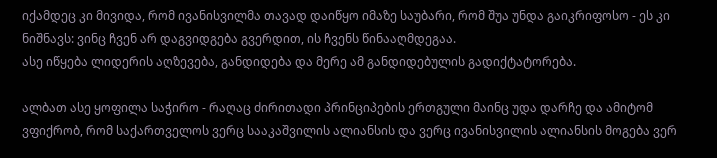იქამდეც კი მივიდა, რომ ივანისვილმა თავად დაიწყო იმაზე საუბარი, რომ შუა უნდა გაიკრიფოსო - ეს კი ნიშნავს: ვინც ჩვენ არ დაგვიდგება გვერდით, ის ჩვენს წინააღმდეგაა.
ასე იწყება ლიდერის აღზევება, განდიდება და მერე ამ განდიდებულის გადიქტატორება.

ალბათ ასე ყოფილა საჭირო - რაღაც ძირითადი პრინციპების ერთგული მაინც უდა დარჩე და ამიტომ ვფიქრობ, რომ საქართველოს ვერც სააკაშვილის ალიანსის და ვერც ივანისვილის ალიანსის მოგება ვერ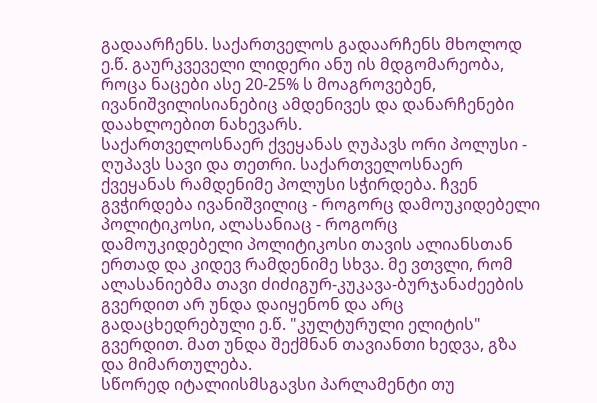გადაარჩენს. საქართველოს გადაარჩენს მხოლოდ ე.წ. გაურკვეველი ლიდერი ანუ ის მდგომარეობა, როცა ნაცები ასე 20-25% ს მოაგროვებენ, ივანიშვილისიანებიც ამდენივეს და დანარჩენები დაახლოებით ნახევარს.
საქართველოსნაერ ქვეყანას ღუპავს ორი პოლუსი - ღუპავს სავი და თეთრი. საქართველოსნაერ ქვეყანას რამდენიმე პოლუსი სჭირდება. ჩვენ გვჭირდება ივანიშვილიც - როგორც დამოუკიდებელი პოლიტიკოსი, ალასანიაც - როგორც დამოუკიდებელი პოლიტიკოსი თავის ალიანსთან ერთად და კიდევ რამდენიმე სხვა. მე ვთვლი, რომ ალასანიებმა თავი ძიძიგურ-კუკავა-ბურჯანაძეების გვერდით არ უნდა დაიყენონ და არც გადაცხედრებული ე.წ. "კულტურული ელიტის" გვერდით. მათ უნდა შექმნან თავიანთი ხედვა, გზა და მიმართულება.
სწორედ იტალიისმსგავსი პარლამენტი თუ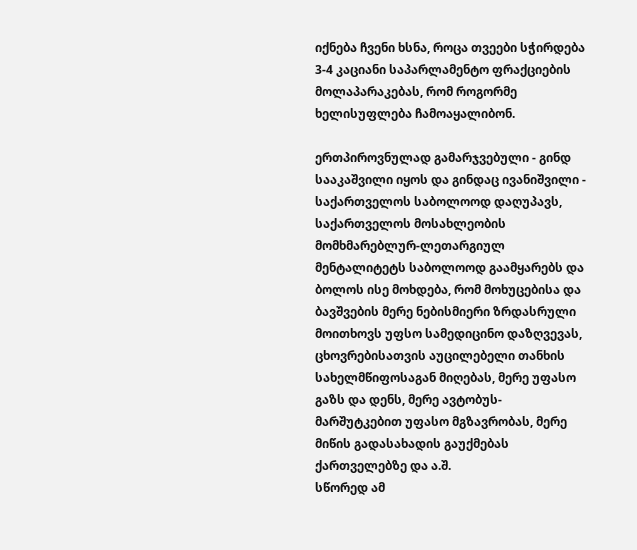იქნება ჩვენი ხსნა, როცა თვეები სჭირდება 3-4 კაციანი საპარლამენტო ფრაქციების მოლაპარაკებას, რომ როგორმე ხელისუფლება ჩამოაყალიბონ.

ერთპიროვნულად გამარჯვებული - გინდ სააკაშვილი იყოს და გინდაც ივანიშვილი - საქართველოს საბოლოოდ დაღუპავს, საქართველოს მოსახლეობის მომხმარებლურ-ლეთარგიულ მენტალიტეტს საბოლოოდ გაამყარებს და ბოლოს ისე მოხდება, რომ მოხუცებისა და ბავშვების მერე ნებისმიერი ზრდასრული მოითხოვს უფსო სამედიცინო დაზღვევას, ცხოვრებისათვის აუცილებელი თანხის სახელმწიფოსაგან მიღებას, მერე უფასო გაზს და დენს, მერე ავტობუს-მარშუტკებით უფასო მგზავრობას, მერე მიწის გადასახადის გაუქმებას ქართველებზე და ა.შ.
სწორედ ამ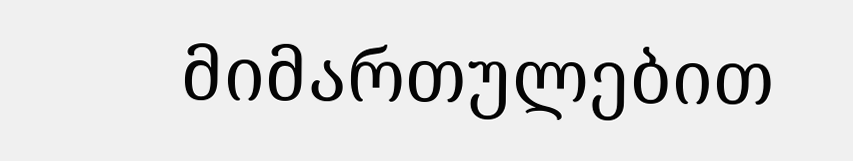მიმართულებით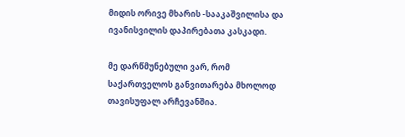მიდის ორივე მხარის -სააკაშვილისა და ივანისვილის დაპირებათა კასკადი.

მე დარწმუნებული ვარ, რომ საქართველოს განვითარება მხოლოდ თავისუფალ არჩევანშია.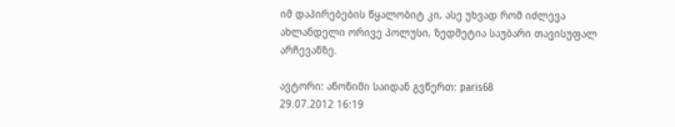იმ დაპირებების წყალობიტ კი, ასე უხვად რომ იძლევა ახლანდელი ორივე პოლუსი, ზედმეტია საუბარი თავისუფალ არჩევანზე.

ავტორი: ანონიმი საიდან გვწერთ: paris68
29.07.2012 16:19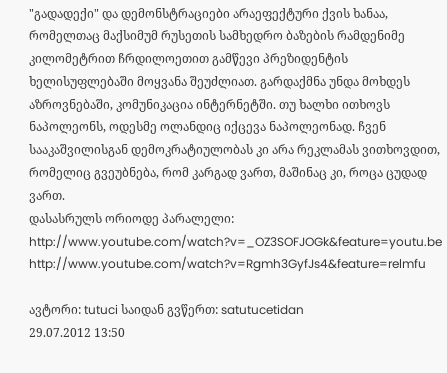"გადადექი" და დემონსტრაციები არაეფექტური ქვის ხანაა, რომელთაც მაქსიმუმ რუსეთის სამხედრო ბაზების რამდენიმე კილომეტრით ჩრდილოეთით გამწევი პრეზიდენტის ხელისუფლებაში მოყვანა შეუძლიათ. გარდაქმნა უნდა მოხდეს აზროვნებაში, კომუნიკაცია ინტერნეტში. თუ ხალხი ითხოვს ნაპოლეონს, ოდესმე ოლანდიც იქცევა ნაპოლეონად. ჩვენ სააკაშვილისგან დემოკრატიულობას კი არა რეკლამას ვითხოვდით, რომელიც გვეუბნება, რომ კარგად ვართ, მაშინაც კი, როცა ცუდად ვართ.
დასასრულს ორიოდე პარალელი: http://www.youtube.com/watch?v=_OZ3SOFJOGk&feature=youtu.be
http://www.youtube.com/watch?v=Rgmh3GyfJs4&feature=relmfu

ავტორი: tutuci საიდან გვწერთ: satutucetidan
29.07.2012 13:50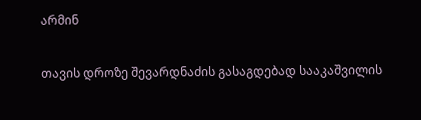არმინ

თავის დროზე შევარდნაძის გასაგდებად სააკაშვილის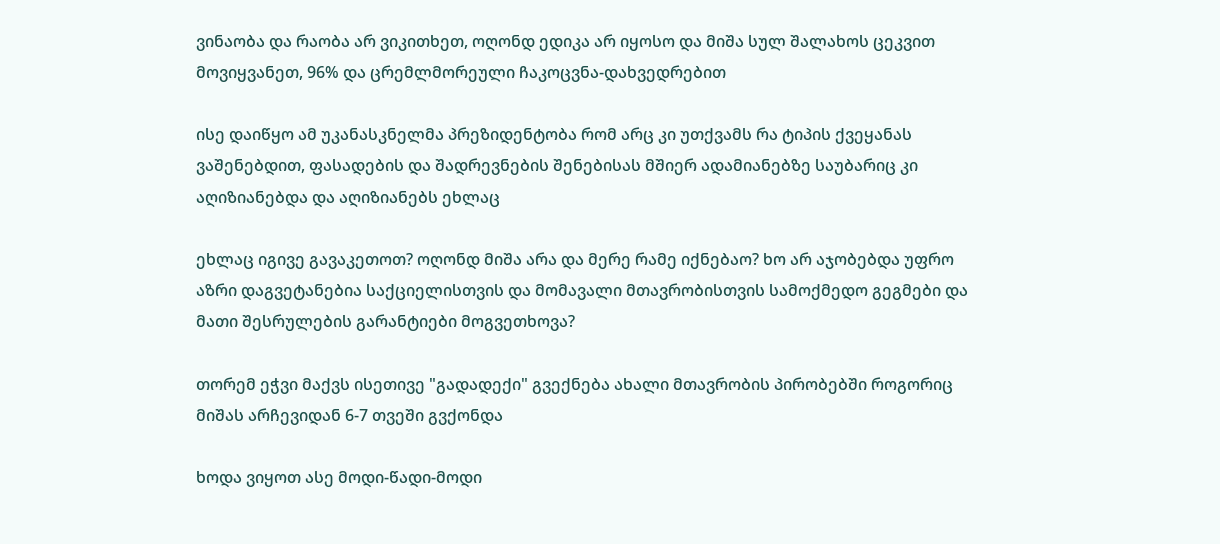ვინაობა და რაობა არ ვიკითხეთ, ოღონდ ედიკა არ იყოსო და მიშა სულ შალახოს ცეკვით მოვიყვანეთ, 96% და ცრემლმორეული ჩაკოცვნა-დახვედრებით

ისე დაიწყო ამ უკანასკნელმა პრეზიდენტობა რომ არც კი უთქვამს რა ტიპის ქვეყანას ვაშენებდით, ფასადების და შადრევნების შენებისას მშიერ ადამიანებზე საუბარიც კი აღიზიანებდა და აღიზიანებს ეხლაც

ეხლაც იგივე გავაკეთოთ? ოღონდ მიშა არა და მერე რამე იქნებაო? ხო არ აჯობებდა უფრო აზრი დაგვეტანებია საქციელისთვის და მომავალი მთავრობისთვის სამოქმედო გეგმები და მათი შესრულების გარანტიები მოგვეთხოვა?

თორემ ეჭვი მაქვს ისეთივე "გადადექი" გვექნება ახალი მთავრობის პირობებში როგორიც მიშას არჩევიდან 6-7 თვეში გვქონდა

ხოდა ვიყოთ ასე მოდი-წადი-მოდი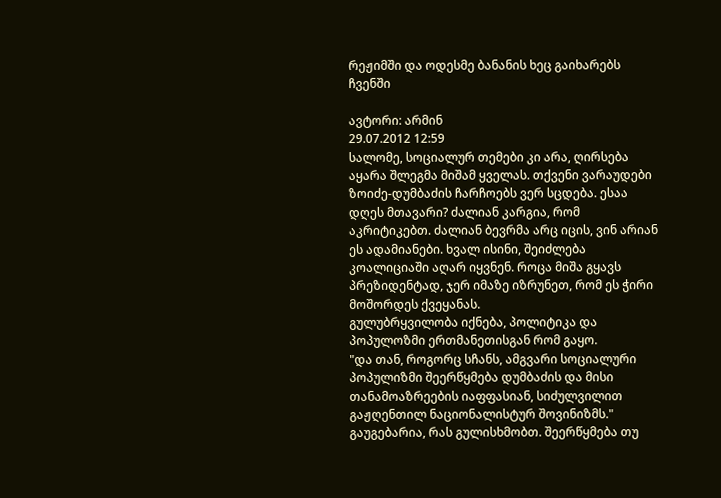რეჟიმში და ოდესმე ბანანის ხეც გაიხარებს ჩვენში

ავტორი: არმინ
29.07.2012 12:59
სალომე, სოციალურ თემები კი არა, ღირსება აყარა შლეგმა მიშამ ყველას. თქვენი ვარაუდები ზოიძე-დუმბაძის ჩარჩოებს ვერ სცდება. ესაა დღეს მთავარი? ძალიან კარგია, რომ აკრიტიკებთ. ძალიან ბევრმა არც იცის, ვინ არიან ეს ადამიანები. ხვალ ისინი, შეიძლება კოალიციაში აღარ იყვნენ. როცა მიშა გყავს პრეზიდენტად, ჯერ იმაზე იზრუნეთ, რომ ეს ჭირი მოშორდეს ქვეყანას.
გულუბრყვილობა იქნება, პოლიტიკა და პოპულოზმი ერთმანეთისგან რომ გაყო.
"და თან, როგორც სჩანს, ამგვარი სოციალური პოპულიზმი შეერწყმება დუმბაძის და მისი თანამოაზრეების იაფფასიან, სიძულვილით გაჟღენთილ ნაციონალისტურ შოვინიზმს."
გაუგებარია, რას გულისხმობთ. შეერწყმება თუ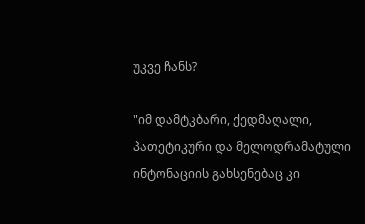უკვე ჩანს?

"იმ დამტკბარი, ქედმაღალი, პათეტიკური და მელოდრამატული ინტონაციის გახსენებაც კი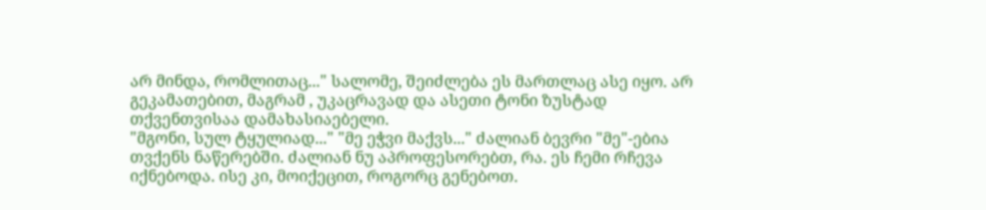არ მინდა, რომლითაც..." სალომე, შეიძლება ეს მართლაც ასე იყო. არ გეკამათებით, მაგრამ , უკაცრავად და ასეთი ტონი ზუსტად თქვენთვისაა დამახასიაებელი.
"მგონი, სულ ტყულიად..." "მე ეჭვი მაქვს..." ძალიან ბევრი "მე"-ებია თვქენს ნაწერებში. ძალიან ნუ აპროფესორებთ, რა. ეს ჩემი რჩევა იქნებოდა. ისე კი, მოიქეცით, როგორც გენებოთ.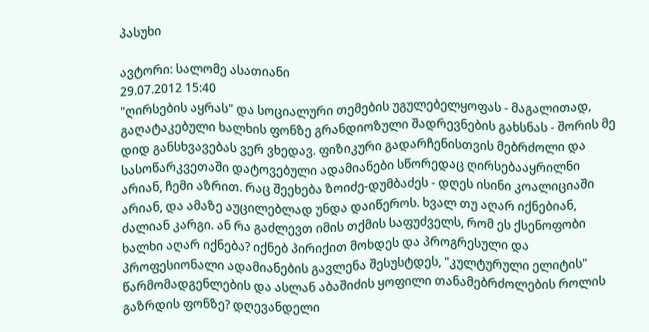პასუხი

ავტორი: სალომე ასათიანი
29.07.2012 15:40
"ღირსების აყრას" და სოციალური თემების უგულებელყოფას - მაგალითად, გაღატაკებული ხალხის ფონზე გრანდიოზული შადრევნების გახსნას - შორის მე დიდ განსხვავებას ვერ ვხედავ. ფიზიკური გადარჩენისთვის მებრძოლი და სასოწარკვეთაში დატოვებული ადამიანები სწორედაც ღირსებააყრილნი არიან, ჩემი აზრით. რაც შეეხება ზოიძე-დუმბაძეს - დღეს ისინი კოალიციაში არიან, და ამაზე აუცილებლად უნდა დაიწეროს. ხვალ თუ აღარ იქნებიან, ძალიან კარგი. ან რა გაძლევთ იმის თქმის საფუძველს, რომ ეს ქსენოფობი ხალხი აღარ იქნება? იქნებ პირიქით მოხდეს და პროგრესული და პროფესიონალი ადამიანების გავლენა შესუსტდეს, "კულტურული ელიტის" წარმომადგენლების და ასლან აბაშიძის ყოფილი თანამებრძოლების როლის გაზრდის ფონზე? დღევანდელი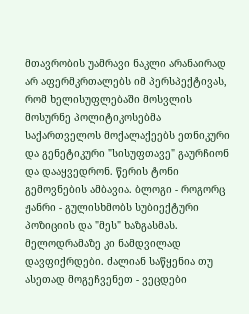მთავრობის უამრავი ნაკლი არანაირად არ აფერმკრთალებს იმ პერსპექტივას, რომ ხელისუფლებაში მოსვლის მოსურნე პოლიტიკოსებმა საქართველოს მოქალაქეებს ეთნიკური და გენეტიკური "სისუფთავე" გაურჩიონ და დააყვედრონ. წერის ტონი გემოვნების ამბავია. ბლოგი - როგორც ჟანრი - გულისხმობს სუბიექტური პოზიციის და "მეს" ხაზგასმას. მელოდრამაზე კი ნამდვილად დავფიქრდები. ძალიან საწყენია თუ ასეთად მოგეჩვენეთ - ვეცდები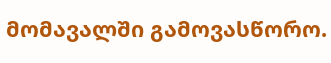მომავალში გამოვასწორო.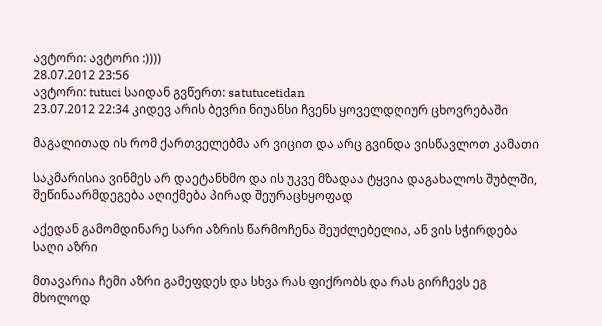ავტორი: ავტორი :))))
28.07.2012 23:56
ავტორი: tutuci საიდან გვწერთ: satutucetidan
23.07.2012 22:34 კიდევ არის ბევრი ნიუანსი ჩვენს ყოველდღიურ ცხოვრებაში

მაგალითად ის რომ ქართველებმა არ ვიცით და არც გვინდა ვისწავლოთ კამათი

საკმარისია ვინმეს არ დაეტანხმო და ის უკვე მზადაა ტყვია დაგახალოს შუბლში, შეწინაარმდეგება აღიქმება პირად შეურაცხყოფად

აქედან გამომდინარე სარი აზრის წარმოჩენა შეუძლებელია, ან ვის სჭირდება საღი აზრი

მთავარია ჩემი აზრი გამეფდეს და სხვა რას ფიქრობს და რას გირჩევს ეგ მხოლოდ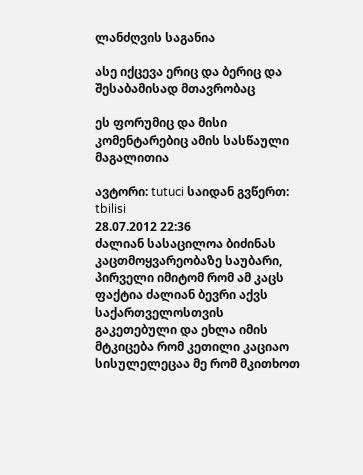ლანძღვის საგანია

ასე იქცევა ერიც და ბერიც და შესაბამისად მთავრობაც

ეს ფორუმიც და მისი კომენტარებიც ამის სასწაული მაგალითია

ავტორი: tutuci საიდან გვწერთ: tbilisi
28.07.2012 22:36
ძალიან სასაცილოა ბიძინას კაცთმოყვარეობაზე საუბარი, პირველი იმიტომ რომ ამ კაცს ფაქტია ძალიან ბევრი აქვს საქართველოსთვის გაკეთებული და ეხლა იმის მტკიცება რომ კეთილი კაციაო სისულელეცაა მე რომ მკითხოთ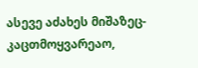ასევე აძახეს მიშაზეც- კაცთმოყვარეაო,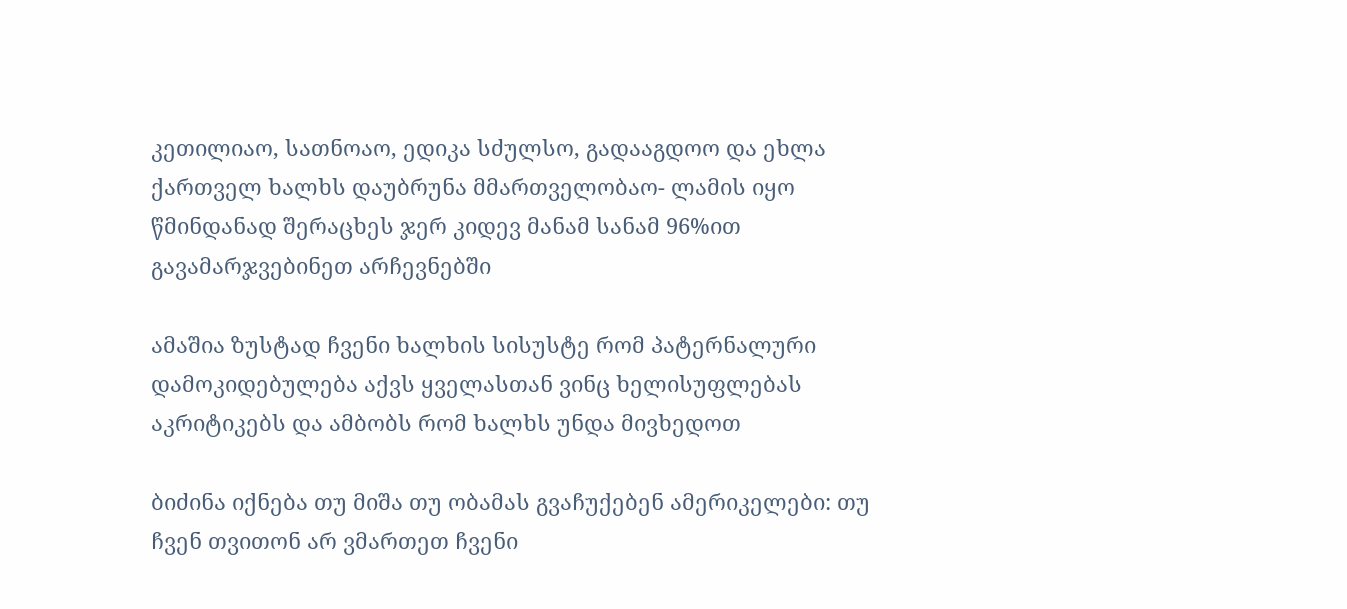კეთილიაო, სათნოაო, ედიკა სძულსო, გადააგდოო და ეხლა ქართველ ხალხს დაუბრუნა მმართველობაო- ლამის იყო წმინდანად შერაცხეს ჯერ კიდევ მანამ სანამ 96%ით გავამარჯვებინეთ არჩევნებში

ამაშია ზუსტად ჩვენი ხალხის სისუსტე რომ პატერნალური დამოკიდებულება აქვს ყველასთან ვინც ხელისუფლებას აკრიტიკებს და ამბობს რომ ხალხს უნდა მივხედოთ

ბიძინა იქნება თუ მიშა თუ ობამას გვაჩუქებენ ამერიკელები: თუ ჩვენ თვითონ არ ვმართეთ ჩვენი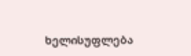ხელისუფლება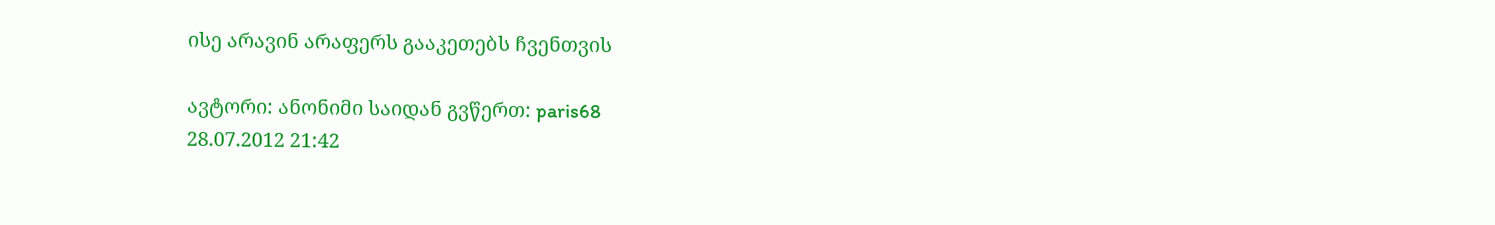ისე არავინ არაფერს გააკეთებს ჩვენთვის

ავტორი: ანონიმი საიდან გვწერთ: paris68
28.07.2012 21:42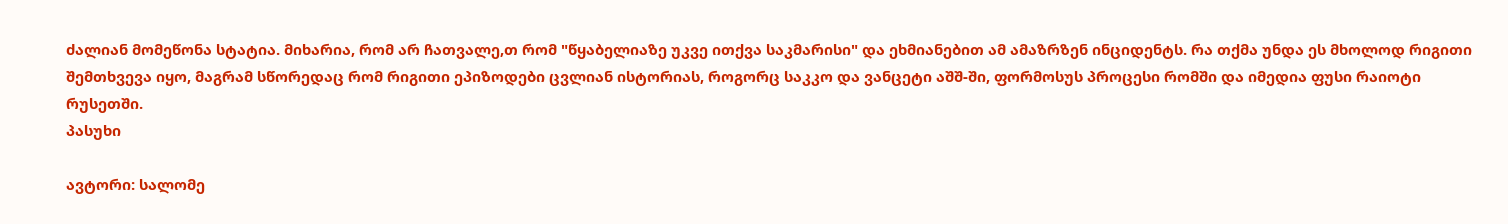ძალიან მომეწონა სტატია. მიხარია, რომ არ ჩათვალე,თ რომ "წყაბელიაზე უკვე ითქვა საკმარისი" და ეხმიანებით ამ ამაზრზენ ინციდენტს. რა თქმა უნდა ეს მხოლოდ რიგითი შემთხვევა იყო, მაგრამ სწორედაც რომ რიგითი ეპიზოდები ცვლიან ისტორიას, როგორც საკკო და ვანცეტი აშშ-ში, ფორმოსუს პროცესი რომში და იმედია ფუსი რაიოტი რუსეთში.
პასუხი

ავტორი: სალომე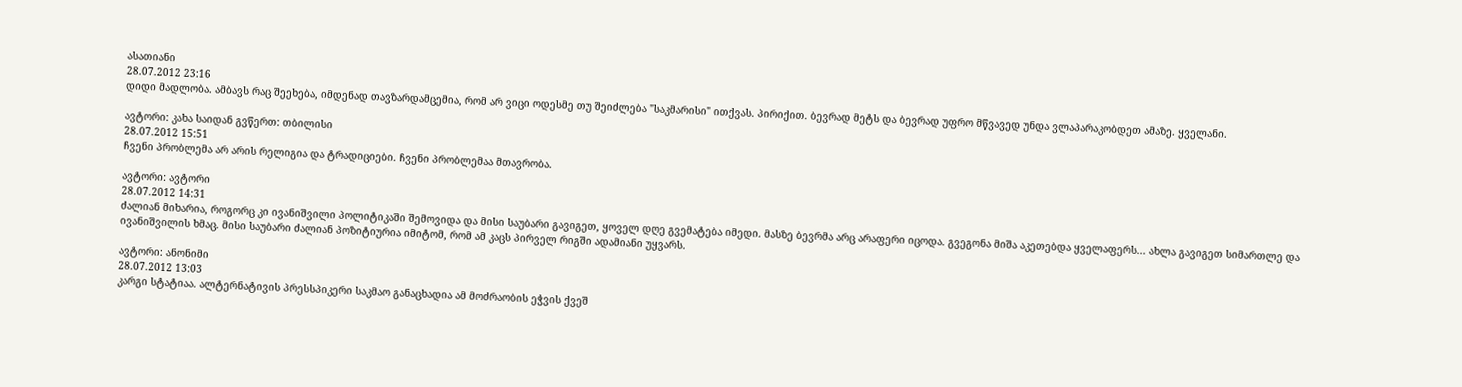ასათიანი
28.07.2012 23:16
დიდი მადლობა. ამბავს რაც შეეხება, იმდენად თავზარდამცემია, რომ არ ვიცი ოდესმე თუ შეიძლება "საკმარისი" ითქვას. პირიქით. ბევრად მეტს და ბევრად უფრო მწვავედ უნდა ვლაპარაკობდეთ ამაზე. ყველანი.

ავტორი: კახა საიდან გვწერთ: თბილისი
28.07.2012 15:51
ჩვენი პრობლემა არ არის რელიგია და ტრადიციები. ჩვენი პრობლემაა მთავრობა.

ავტორი: ავტორი
28.07.2012 14:31
ძალიან მიხარია, როგორც კი ივანიშვილი პოლიტიკაში შემოვიდა და მისი საუბარი გავიგეთ, ყოველ დღე გვემატება იმედი. მასზე ბევრმა არც არაფერი იცოდა. გვეგონა მიშა აკეთებდა ყველაფერს... ახლა გავიგეთ სიმართლე და ივანიშვილის ხმაც. მისი საუბარი ძალიან პოზიტიურია იმიტომ, რომ ამ კაცს პირველ რიგში ადამიანი უყვარს.

ავტორი: ანონიმი
28.07.2012 13:03
კარგი სტატიაა. ალტერნატივის პრესსპიკერი საკმაო განაცხადია ამ მოძრაობის ეჭვის ქვეშ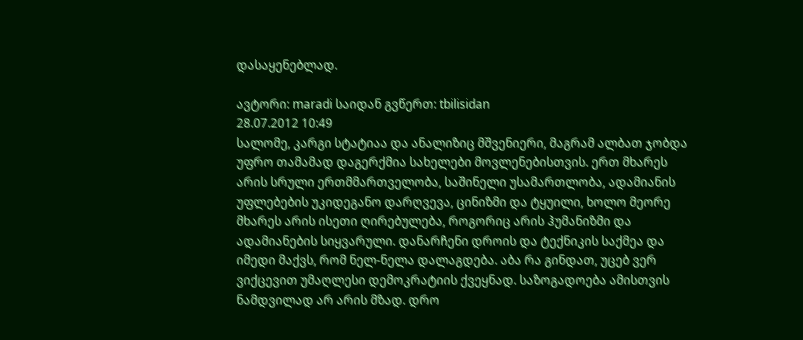დასაყენებლად.

ავტორი: maradi საიდან გვწერთ: tbilisidan
28.07.2012 10:49
სალომე, კარგი სტატიაა და ანალიზიც მშვენიერი, მაგრამ ალბათ ჯობდა უფრო თამამად დაგერქმია სახელები მოვლენებისთვის. ერთ მხარეს არის სრული ერთმმართველობა, საშინელი უსამართლობა, ადამიანის უფლებების უკიდეგანო დარღვევა, ცინიზმი და ტყუილი, ხოლო მეორე მხარეს არის ისეთი ღირებულება, როგორიც არის ჰუმანიზმი და ადამიანების სიყვარული. დანარჩენი დროის და ტექნიკის საქმეა და იმედი მაქვს, რომ ნელ-ნელა დალაგდება. აბა რა გინდათ, უცებ ვერ ვიქცევით უმაღლესი დემოკრატიის ქვეყნად. საზოგადოება ამისთვის ნამდვილად არ არის მზად. დრო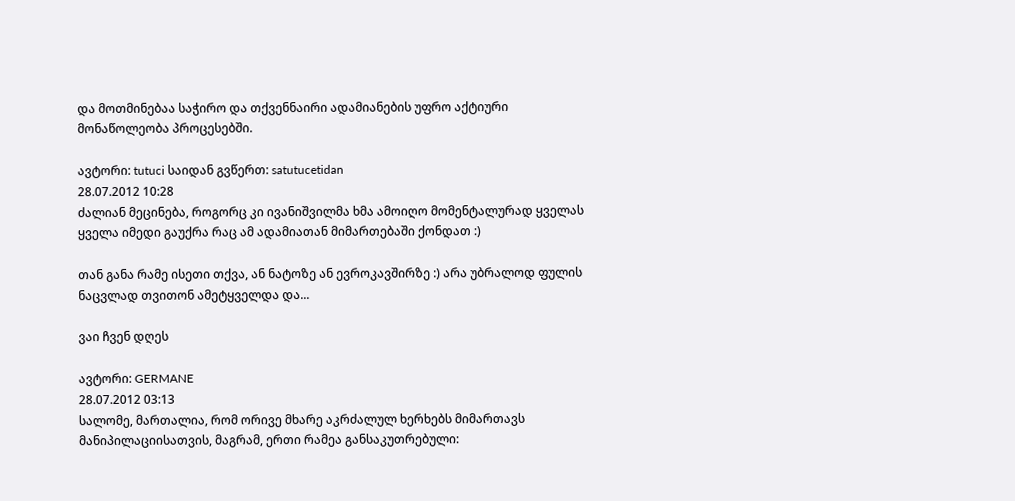და მოთმინებაა საჭირო და თქვენნაირი ადამიანების უფრო აქტიური მონაწოლეობა პროცესებში.

ავტორი: tutuci საიდან გვწერთ: satutucetidan
28.07.2012 10:28
ძალიან მეცინება, როგორც კი ივანიშვილმა ხმა ამოიღო მომენტალურად ყველას ყველა იმედი გაუქრა რაც ამ ადამიათან მიმართებაში ქონდათ :)

თან განა რამე ისეთი თქვა, ან ნატოზე ან ევროკავშირზე :) არა უბრალოდ ფულის ნაცვლად თვითონ ამეტყველდა და...

ვაი ჩვენ დღეს

ავტორი: GERMANE
28.07.2012 03:13
სალომე, მართალია, რომ ორივე მხარე აკრძალულ ხერხებს მიმართავს მანიპილაციისათვის, მაგრამ, ერთი რამეა განსაკუთრებული: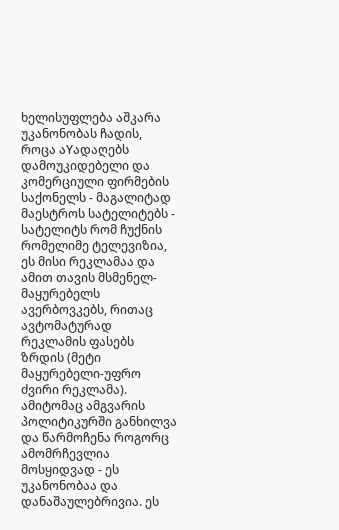ხელისუფლება აშკარა უკანონობას ჩადის, როცა აYადაღებს დამოუკიდებელი და კომერციული ფირმების საქონელს - მაგალიტად მაესტროს სატელიტებს - სატელიტს რომ ჩუქნის რომელიმე ტელევიზია, ეს მისი რეკლამაა და ამით თავის მსმენელ-მაყურებელს ავერბოვკებს, რითაც ავტომატურად რეკლამის ფასებს ზრდის (მეტი მაყურებელი-უფრო ძვირი რეკლამა). ამიტომაც ამგვარის პოლიტიკურში განხილვა და წარმოჩენა როგორც ამომრჩევლია მოსყიდვად - ეს უკანონობაა და დანაშაულებრივია. ეს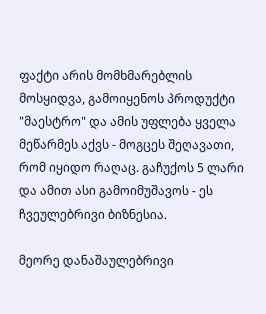ფაქტი არის მომხმარებლის მოსყიდვა, გამოიყენოს პროდუქტი "მაესტრო" და ამის უფლება ყველა მეწარმეს აქვს - მოგცეს შეღავათი, რომ იყიდო რაღაც. გაჩუქოს 5 ლარი და ამით ასი გამოიმუშავოს - ეს ჩვეულებრივი ბიზნესია.

მეორე დანაშაულებრივი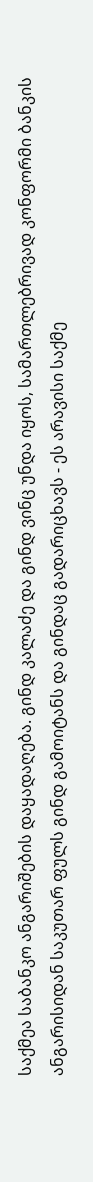საქმეა საბანკო ანგარიშების დაყადაღება. გინდ კალაძე და გინდ ვინც უნდა იყოს, სამართლებრივად კონფორმი ბანკის ანგარისიდან საკუთარ ფულს გინდ გამოიტანს და გინდაც გადარიცხავს - ეს არავისი საქმე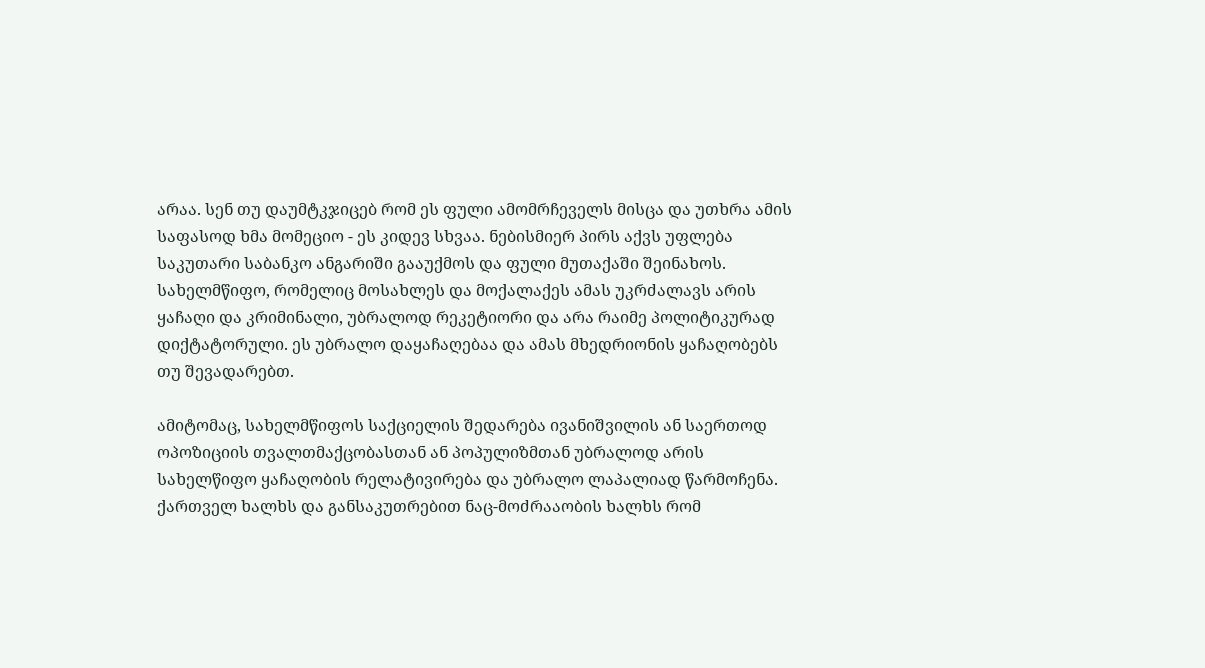არაა. სენ თუ დაუმტკჯიცებ რომ ეს ფული ამომრჩეველს მისცა და უთხრა ამის საფასოდ ხმა მომეციო - ეს კიდევ სხვაა. ნებისმიერ პირს აქვს უფლება საკუთარი საბანკო ანგარიში გააუქმოს და ფული მუთაქაში შეინახოს. სახელმწიფო, რომელიც მოსახლეს და მოქალაქეს ამას უკრძალავს არის ყაჩაღი და კრიმინალი, უბრალოდ რეკეტიორი და არა რაიმე პოლიტიკურად დიქტატორული. ეს უბრალო დაყაჩაღებაა და ამას მხედრიონის ყაჩაღობებს თუ შევადარებთ.

ამიტომაც, სახელმწიფოს საქციელის შედარება ივანიშვილის ან საერთოდ ოპოზიციის თვალთმაქცობასთან ან პოპულიზმთან უბრალოდ არის სახელწიფო ყაჩაღობის რელატივირება და უბრალო ლაპალიად წარმოჩენა.
ქართველ ხალხს და განსაკუთრებით ნაც-მოძრააობის ხალხს რომ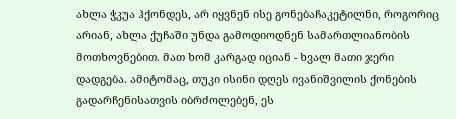ახლა ჭკუა ჰქონდეს, არ იყვნენ ისე გონებაჩაკეტილნი, როგორიც არიან, ახლა ქუჩაში უნდა გამოდიოდნენ სამართლიანობის მოთხოვნებით. მათ ხომ კარგად იციან - ხვალ მათი ჯერი დადგება. ამიტომაც, თუკი ისინი დღეს ივანიშვილის ქონების გადარჩენისათვის იბრძოლებენ, ეს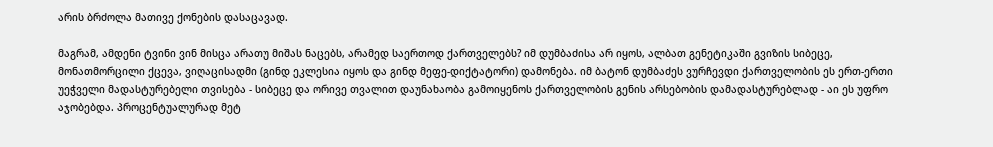არის ბრძოლა მათივე ქონების დასაცავად.

მაგრამ, ამდენი ტვინი ვინ მისცა არათუ მიშას ნაცებს, არამედ საერთოდ ქართველებს? იმ დუმბაძისა არ იყოს, ალბათ გენეტიკაში გვიზის სიბეცე, მონათმორცილი ქცევა, ვიღაცისადმი (გინდ ეკლესია იყოს და გინდ მეფე-დიქტატორი) დამონება. იმ ბატონ დუმბაძეს ვურჩევდი ქართველობის ეს ერთ-ერთი უეჭველი მადასტურებელი თვისება - სიბეცე და ორივე თვალით დაუნახაობა გამოიყენოს ქართველობის გენის არსებობის დამადასტურებლად - აი ეს უფრო აჯობებდა. პროცენტუალურად მეტ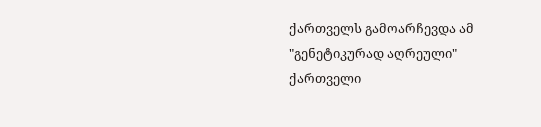ქართველს გამოარჩევდა ამ "გენეტიკურად აღრეული" ქართველი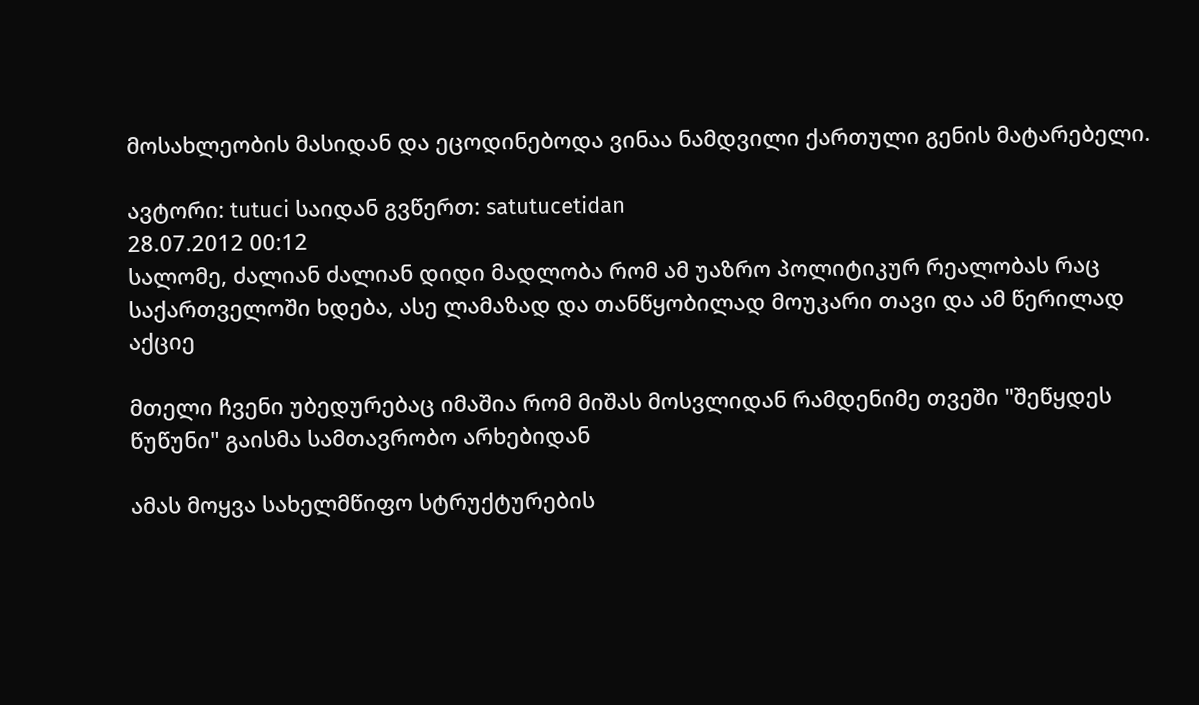მოსახლეობის მასიდან და ეცოდინებოდა ვინაა ნამდვილი ქართული გენის მატარებელი.

ავტორი: tutuci საიდან გვწერთ: satutucetidan
28.07.2012 00:12
სალომე, ძალიან ძალიან დიდი მადლობა რომ ამ უაზრო პოლიტიკურ რეალობას რაც საქართველოში ხდება, ასე ლამაზად და თანწყობილად მოუკარი თავი და ამ წერილად აქციე

მთელი ჩვენი უბედურებაც იმაშია რომ მიშას მოსვლიდან რამდენიმე თვეში "შეწყდეს წუწუნი" გაისმა სამთავრობო არხებიდან

ამას მოყვა სახელმწიფო სტრუქტურების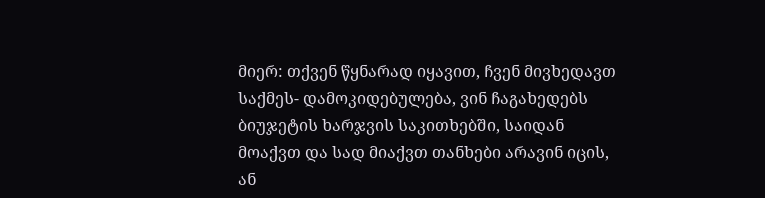მიერ: თქვენ წყნარად იყავით, ჩვენ მივხედავთ საქმეს- დამოკიდებულება, ვინ ჩაგახედებს ბიუჯეტის ხარჯვის საკითხებში, საიდან მოაქვთ და სად მიაქვთ თანხები არავინ იცის, ან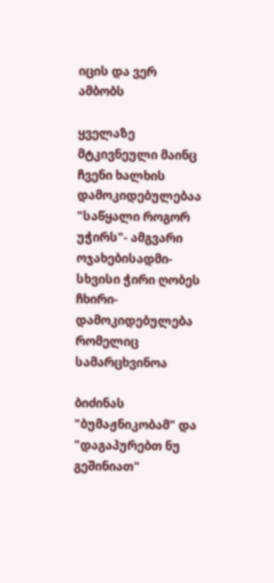იცის და ვერ ამბობს

ყველაზე მტკივნეული მაინც ჩვენი ხალხის დამოკიდებულებაა "საწყალი როგორ უჭირს"- ამგვარი ოჯახებისადმი- სხვისი ჭირი ღობეს ჩხირი- დამოკიდებულება რომელიც სამარცხვინოა

ბიძინას "ბუმაჟნიკობამ" და "დაგაპურებთ ნუ გეშინიათ"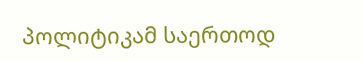პოლიტიკამ საერთოდ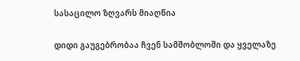სასაცილო ზღვარს მიაღწია

დიდი გაუგებრობაა ჩვენ სამშობლოში და ყველაზე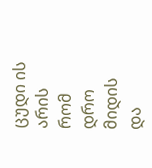ცუდი ის არის რომ დრო მიდის და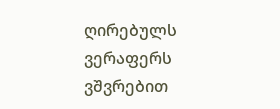ღირებულს ვერაფერს ვშვრებით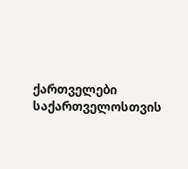ქართველები საქართველოსთვის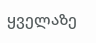ყველაზე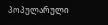პოპულარული